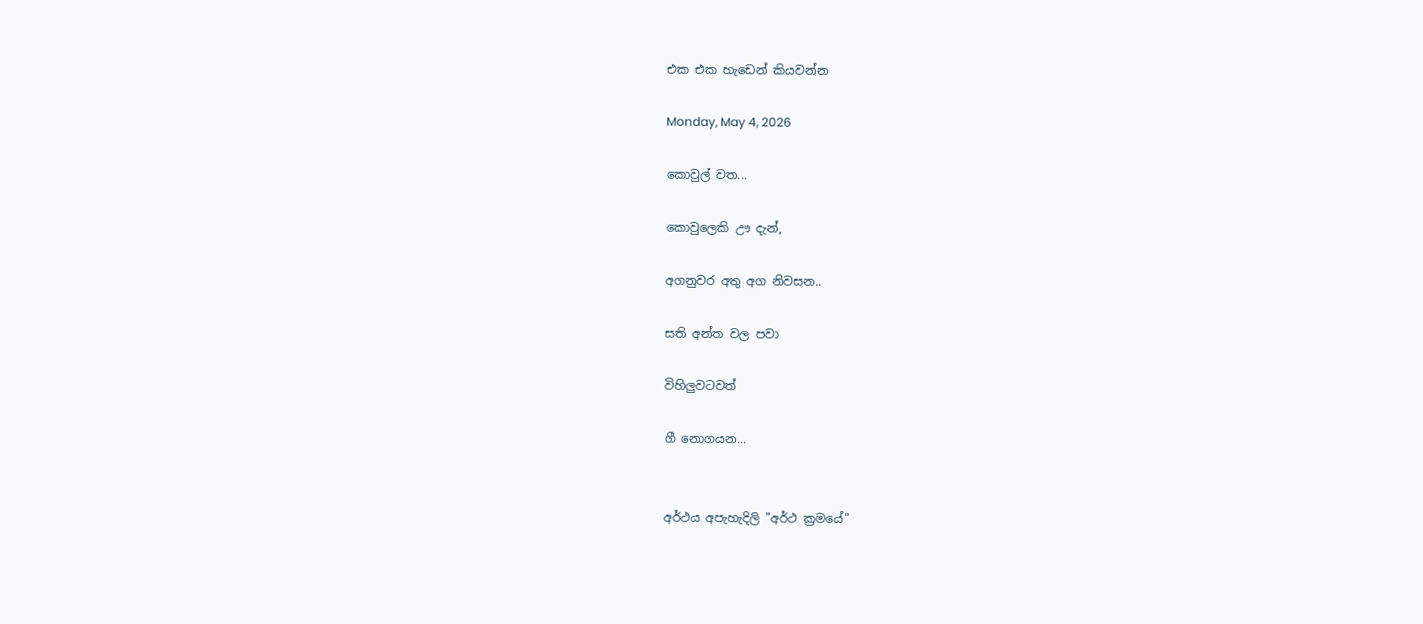එක එක හැඩෙන් කියවන්න

Monday, May 4, 2026

කොවුල් වත...

කොවුලෙකි ඌ දැන්,

අගනුවර අතු අග නිවසන..

සති අන්ත වල පවා

විහිලුවටවත්

ගී නොගයන...


අර්ථය අපැහැදිලි "අර්ථ ක්‍රමයේ"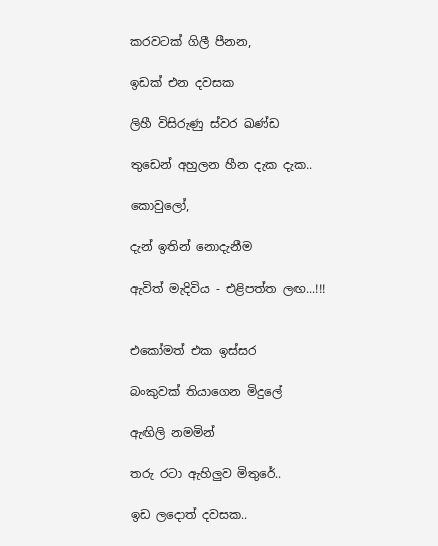කරවටක් ගිලී පීනන,

ඉඩක් එන දවසක

ලිහී විසිරුණු ස්වර ඛණ්ඩ

තුඩෙන් අහුලන හීන දැක දැක..

කොවුලෝ,

දැන් ඉතින් නොදැනීම

ඇවිත් මැදිවිය - එළිපත්ත ලඟ...!!!


එකෝමත් එක ඉස්සර

බංකුවක් තියාගෙන මිදුලේ

ඇඟිලි නමමින්

තරු රටා ඇහිලුව මිතුරේ..

ඉඩ ලදොත් දවසක..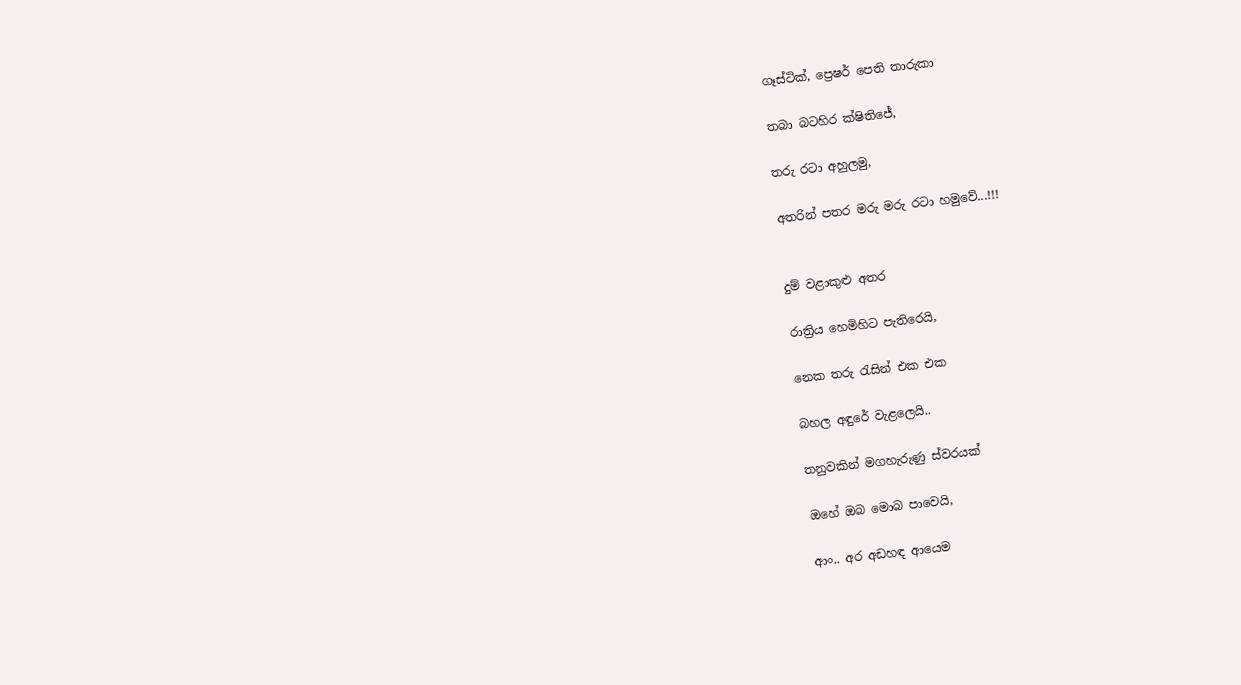ගෑස්ටික්, ප්‍රෙෂර් පෙති තාරුකා

තබා බටහිර ක්ෂිතිජේ,

තරු රටා අහුලමු,

අතරින් පතර මරු මරු රටා හමුවේ...!!!


දුම් වළාකුළු අතර

රාත්‍රිය හෙමිහිට පැතිරෙයි,

නෙක තරු රැසින් එක එක

බහල අඳුරේ වැළලෙයි..

තනුවකින් මගහැරුණු ස්වරයක්

ඔහේ ඔබ මොබ පාවෙයි,

ආං.. අර අඩහඳ ආයෙම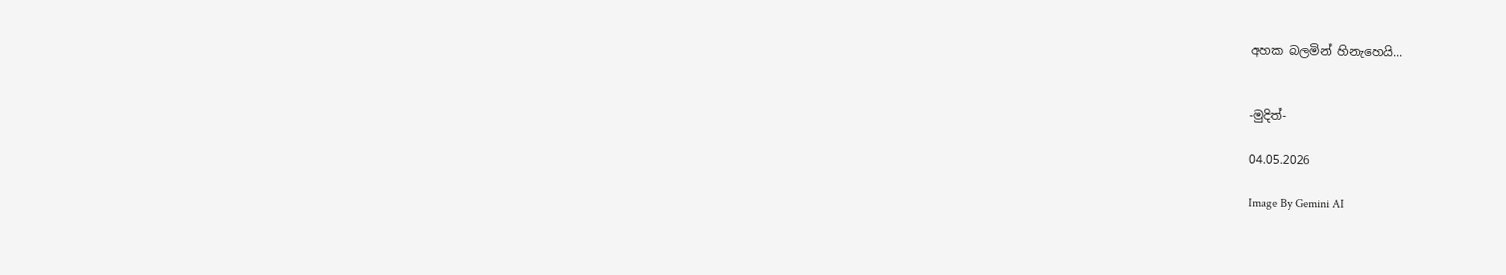අහක බලමින් හිනැහෙයි...


-මුදිත්-

04.05.2026

Image By Gemini AI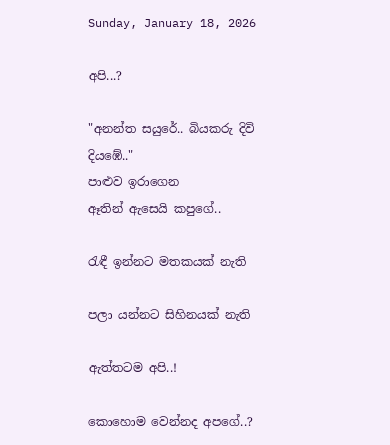Sunday, January 18, 2026

අපි...?

"අනන්ත සයුරේ.. බියකරු දිවි දියඹේ.."
පාළුව ඉරාගෙන
ඈතින් ඇසෙයි කපුගේ..

රැඳී ඉන්නට මතකයක් නැති

පලා යන්නට සිහිනයක් නැති

ඇත්තටම අපි..!

කොහොම වෙන්නද අපගේ..?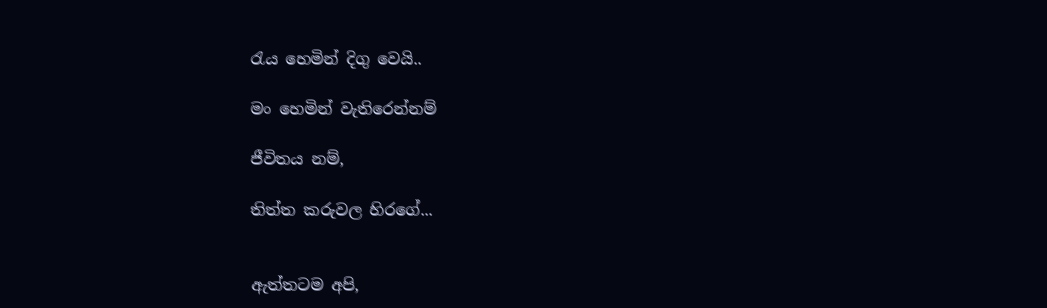රැය හෙමින් දිගු වෙයි..

මං හෙමින් වැතිරෙන්නම්

ජීවිතය නම්,

තිත්ත කරුවල හිරගේ...


ඇත්තටම අපි,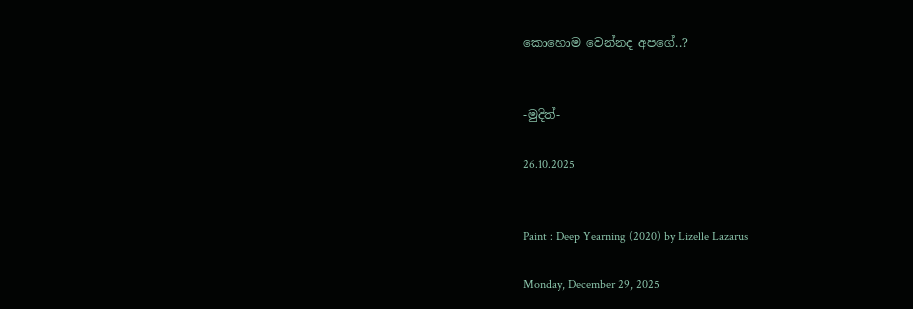කොහොම වෙන්නද අපගේ..?


-මුදිත්-

26.10.2025


Paint : Deep Yearning (2020) by Lizelle Lazarus

Monday, December 29, 2025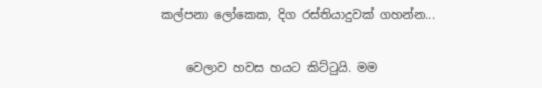කල්පනා ලෝකෙක, දිග රස්තියාදුවක් ගහන්න...

    වෙලාව හවස හයට කිට්ටුයි. මම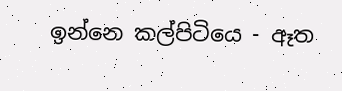ඉන්නෙ කල්පිටියෙ - ඈත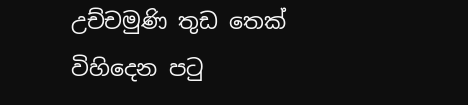උච්චමුණි තුඩ තෙක් විහිදෙන පටු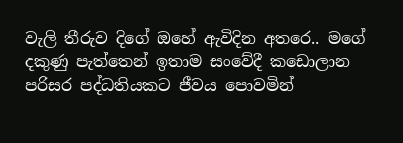වැලි තීරුව දිගේ ඔහේ ඇවිදින අතරෙ.. මගේ දකුණු පැත්තෙන් ඉතාම සංවේදී කඩොලාන පරිසර පද්ධතියකට ජීවය පොවමින්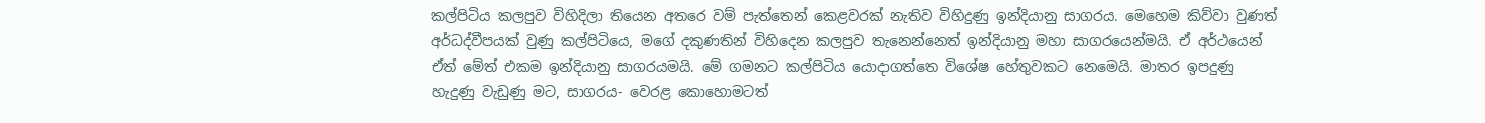කල්පිටිය කලපුව විහිදිලා තියෙන අතරෙ වම් පැත්තෙන් කෙළවරක් නැතිව විහිදුණු ඉන්දියානු සාගරය. මෙහෙම කිව්වා වුණත් අර්ධද්වීපයක් වුණු කල්පිටියෙ, මගේ දකුණතින් විහිදෙන කලපුව තැනෙන්නෙත් ඉන්දියානු මහා සාගරයෙන්මයි. ඒ අර්ථයෙන් ඒත් මේත් එකම ඉන්දියානු සාගරයමයි. මේ ගමනට කල්පිටිය යොදාගත්තෙ විශේෂ හේතුවකට නෙමෙයි. මාතර ඉපදුණු හැදුණු වැඩුණු මට, සාගරය- වෙරළ කොහොමටත්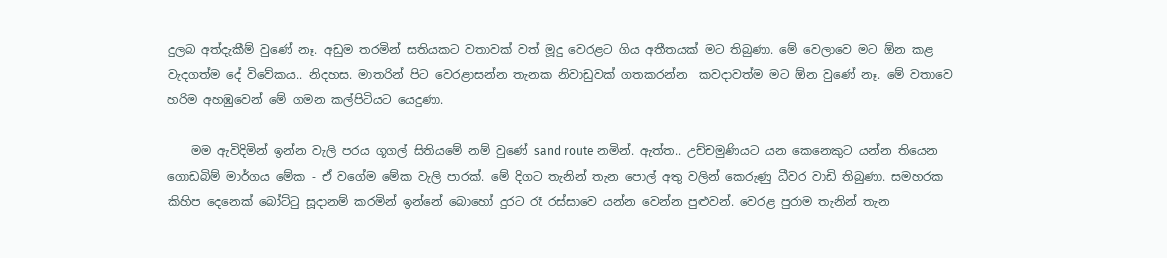දුලබ අත්දැකීම් වුණේ නෑ. අඩුම තරමින් සතියකට වතාවක් වත් මූදු වෙරළට ගිය අතීතයක් මට තිබුණා. මේ වෙලාවෙ මට ඕන කළ වැදගත්ම දේ විවේකය.. නිදහස. මාතරින් පිට වෙරළාසන්න තැනක නිවාඩුවක් ගතකරන්න  කවදාවත්ම මට ඕන වුණේ නෑ. මේ වතාවෙ හරිම අහඹුවෙන් මේ ගමන කල්පිටියට යෙදුණා.

    මම ඇවිදිමින් ඉන්න වැලි පරය ගූගල් සිතියමේ නම් වුණේ sand route නමින්. ඇත්ත.. උච්චමුණියට යන කෙනෙකුට යන්න තියෙන ගොඩබිම් මාර්ගය මේක - ඒ වගේම මේක වැලි පාරක්. මේ දිගට තැනින් තැන පොල් අතු වලින් කෙරුණු ධීවර වාඩි තිබුණා. සමහරක කිහිප දෙනෙක් බෝට්ටු සූදානම් කරමින් ඉන්නේ බොහෝ දුරට රෑ රස්සාවෙ යන්න වෙන්න පුළුවන්. වෙරළ පුරාම තැනින් තැන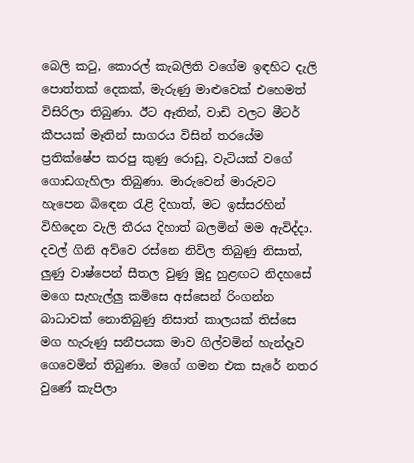බෙලි කටු, කොරල් කැබලිති වගේම ඉඳහිට දැලි පොත්තක් දෙකක්, මැරුණු මාළුවෙක් එහෙමත් විසිරිලා තිබුණා. ඊට ඈතින්, වාඩි වලට මීටර් කීපයක් මෑතින් සාගරය විසින් තරයේම ප්‍රතික්ෂේප කරපු කුණු රොඩු, වැටියක් වගේ ගොඩගැහිලා තිබුණා. මාරුවෙන් මාරුවට හැපෙන බිඳෙන රැළි දිහාත්, මට ඉස්සරහින් විහිදෙන වැලි තීරය දිහාත් බලමින් මම ඇවිද්දා. දවල් ගිනි අව්වෙ රස්නෙ නිවිල තිබුණු නිසාත්, ලුණු වාෂ්පෙන් සීතල වුණු මූදු හුළඟට නිදහසේ මගෙ සැහැල්ලු කමිසෙ අස්සෙන් රිංගන්න බාධාවක් නොතිබුණු නිසාත් කාලයක් තිස්සෙ මග හැරුණු සනීපයක මාව ගිල්වමින් හැන්දෑව ගෙවෙමින් තිබුණා. මගේ ගමන එක සැරේ නතර වුණේ කැපිලා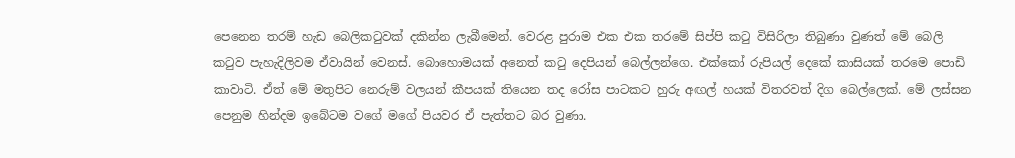පෙනෙන තරම් හැඩ බෙලිකටුවක් දකින්න ලැබීමෙන්. වෙරළ පුරාම එක එක තරමේ සිප්පි කටු විසිරිලා තිබුණා වුණත් මේ බෙලි කටුව පැහැදිලිවම ඒවායින් වෙනස්. බොහොමයක් අනෙත් කටු දෙපියන් බෙල්ලන්ගෙ. එක්කෝ රුපියල් දෙකේ කාසියක් තරමෙ පොඩි කාවාටි. ඒත් මේ මතුපිට නෙරුම් වලයන් කීපයක් තියෙන තද රෝස පාටකට හුරු අඟල් හයක් විතරවත් දිග බෙල්ලෙක්. මේ ලස්සන පෙනුම හින්දම ඉබේටම වගේ මගේ පියවර ඒ පැත්තට බර වුණා.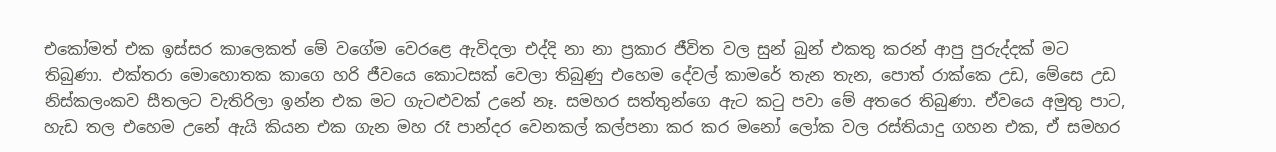එකෝමත් එක ඉස්සර කාලෙකත් මේ වගේම වෙරළෙ ඇවිදලා එද්දි නා නා ප්‍රකාර ජීවිත වල සුන් බුන් එකතු කරන් ආපු පුරුද්දක් මට තිබුණා. එක්තරා මොහොතක කාගෙ හරි ජීවයෙ කොටසක් වෙලා තිබුණු එහෙම දේවල් කාමරේ තැන තැන, පොත් රාක්කෙ උඩ, මේසෙ උඩ නිස්කලංකව සීතලට වැතිරිලා ඉන්න එක මට ගැටළුවක් උනේ නෑ. සමහර සත්තුන්ගෙ ඇට කටු පවා මේ අතරෙ තිබුණා. ඒවයෙ අමුතු පාට, හැඩ තල එහෙම උනේ ඇයි කියන එක ගැන මහ රෑ පාන්දර වෙනකල් කල්පනා කර කර මනෝ ලෝක වල රස්තියාදු ගහන එක, ඒ සමහර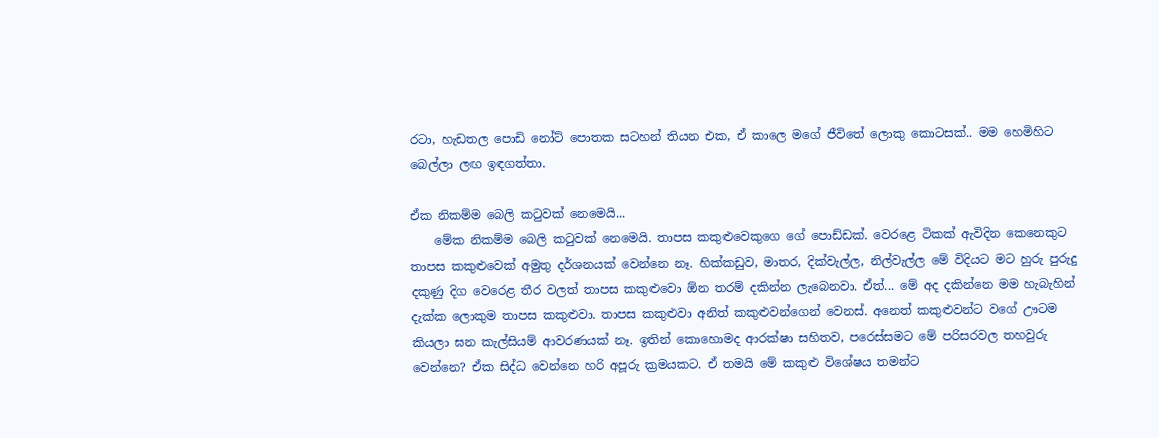රටා, හැඩතල පොඩි නෝට් පොතක සටහන් තියන එක, ඒ කාලෙ මගේ ජීවිතේ ලොකු කොටසක්.. මම හෙමිහිට බෙල්ලා ලඟ ඉඳගත්තා.

ඒක නිකම්ම බෙලි කටුවක් නෙමෙයි...
    මේක නිකම්ම බෙලි කටුවක් නෙමෙයි. තාපස කකුළුවෙකුගෙ ගේ පොඩ්ඩක්. වෙරළෙ ටිකක් ඇවිදින කෙනෙකුට තාපස කකුළුවෙක් අමුතු දර්ශනයක් වෙන්නෙ නෑ. හික්කඩුව, මාතර, දික්වැල්ල, නිල්වැල්ල මේ විදියට මට හුරු පුරුදු දකුණු දිග වෙරෙළ තීර වලත් තාපස කකුළුවො ඕන තරම් දකින්න ලැබෙනවා. ඒත්... මේ අද දකින්නෙ මම හැබැහින් දැක්ක ලොකුම තාපස කකුළුවා. තාපස කකුළුවා අනිත් කකුළුවන්ගෙන් වෙනස්. අනෙත් කකුළුවන්ට වගේ ඌටම කියලා ඝන කැල්සියම් ආවරණයක් නෑ. ඉතින් කොහොමද ආරක්ෂා සහිතව, පරෙස්සමට මේ පරිසරවල තහවුරු වෙන්නෙ? ඒක සිද්ධ වෙන්නෙ හරි අපූරු ක්‍රමයකට. ඒ තමයි මේ කකුළු විශේෂය තමන්ට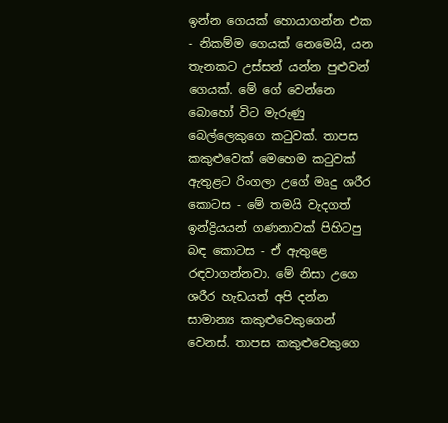ඉන්න ගෙයක් හොයාගන්න එක - නිකම්ම ගෙයක් නෙමෙයි, යන තැනකට උස්සන් යන්න පුළුවන් ගෙයක්. මේ ගේ වෙන්නෙ බොහෝ විට මැරුණු බෙල්ලෙකුගෙ කටුවක්. තාපස කකුළුවෙක් මෙහෙම කටුවක් ඇතුළට රිංගලා උගේ මෘදු ශරීර කොටස - මේ තමයි වැදගත් ඉන්ද්‍රියයන් ගණනාවක් පිහිටපු බඳ කොටස - ඒ ඇතුළෙ රඳවාගන්නවා. මේ නිසා උගෙ ශරීර හැඩයත් අපි දන්න සාමාන්‍ය කකුළුවෙකුගෙන් වෙනස්. තාපස කකුළුවෙකුගෙ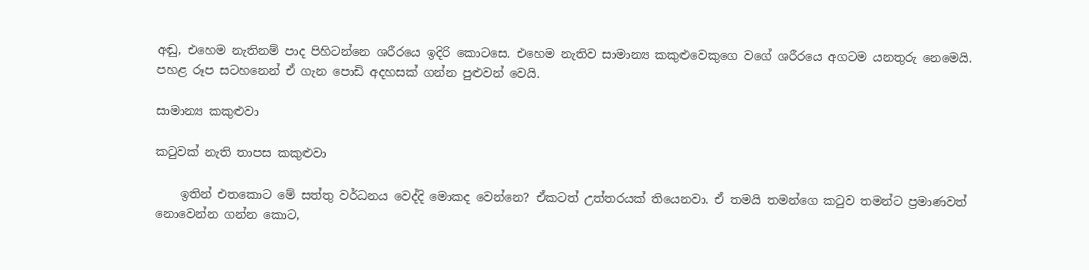අඬු, එහෙම නැතිනම් පාද පිහිටන්නෙ ශරීරයෙ ඉදිරි කොටසෙ. එහෙම නැතිව සාමාන්‍ය කකුළුවෙකුගෙ වගේ ශරීරයෙ අගටම යනතුරු නෙමෙයි. පහළ රූප සටහනෙන් ඒ ගැන පොඩි අදහසක් ගන්න පුළුවන් වෙයි.

සාමාන්‍ය කකුළුවා

කටුවක් නැති තාපස කකුළුවා

    ඉතින් එතකොට මේ සත්තු වර්ධනය වෙද්දි මොකද වෙන්නෙ? ඒකටත් උත්තරයක් තියෙනවා. ඒ තමයි තමන්ගෙ කටුව තමන්ට ප්‍රමාණවත් නොවෙන්න ගන්න කොට,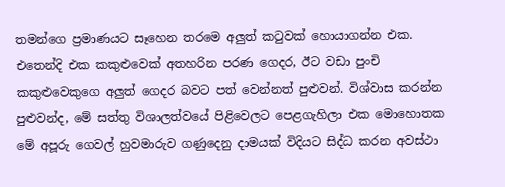තමන්ගෙ ප්‍රමාණයට සෑහෙන තරමෙ අලුත් කටුවක් හොයාගන්න එක. එතෙන්දි එක කකුළුවෙක් අතහරින පරණ ගෙදර, ඊට වඩා පුංචි කකුළුවෙකුගෙ අලුත් ගෙදර බවට පත් වෙන්නත් පුළුවන්. විශ්වාස කරන්න පුළුවන්ද, මේ සත්තු විශාලත්වයේ පිළිවෙලට පෙළගැහිලා එක මොහොතක මේ අපූරු ගෙවල් හුවමාරුව ගණුදෙනු දාමයක් විදියට සිද්ධ කරන අවස්ථා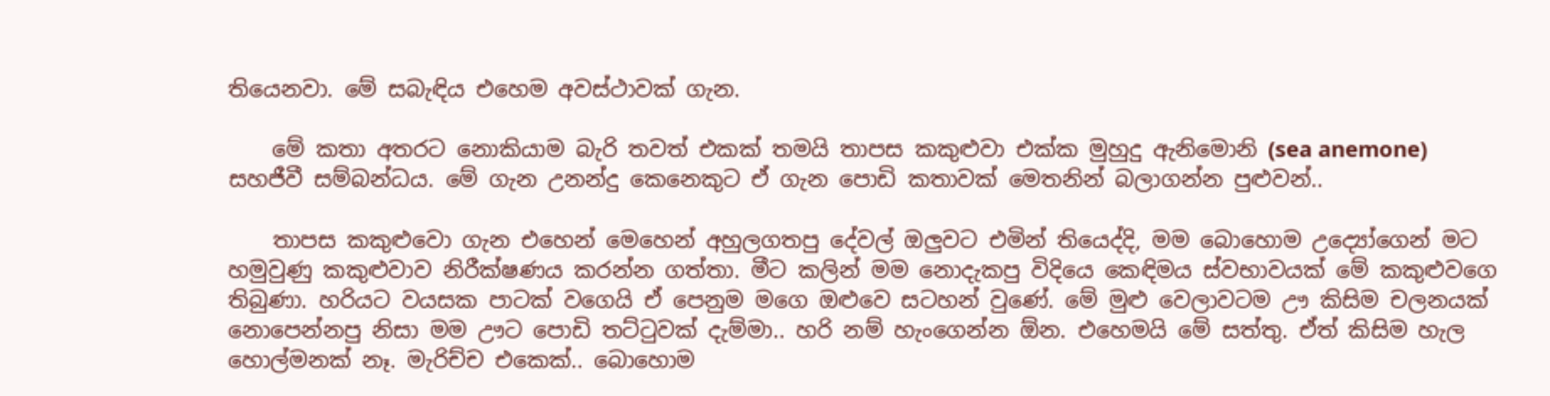තියෙනවා. මේ සබැඳිය එහෙම අවස්ථාවක් ගැන.

    මේ කතා අතරට නොකියාම බැරි තවත් එකක් තමයි තාපස කකුළුවා එක්ක මුහුදු ඇනිමොනි (sea anemone) සහජීවී සම්බන්ධය. මේ ගැන උනන්දු කෙනෙකුට ඒ ගැන පොඩි කතාවක් මෙතනින් බලාගන්න පුළුවන්..

    තාපස කකුළුවො ගැන එහෙන් මෙහෙන් අහුලගතපු දේවල් ඔලුවට එමින් තියෙද්දි, මම බොහොම උද්‍යෝගෙන් මට හමුවුණු කකුළුවාව නිරීක්ෂණය කරන්න ගත්තා. මීට කලින් මම නොදැකපු විදියෙ කෙඳිමය ස්වභාවයක් මේ කකුළුවගෙ තිබුණා. හරියට වයසක පාටක් වගෙයි ඒ පෙනුම මගෙ ඔළුවෙ සටහන් වුණේ. මේ මුළු වෙලාවටම ඌ කිසිම චලනයක් නොපෙන්නපු නිසා මම ඌට පොඩි තට්ටුවක් දැම්මා.. හරි නම් හැංගෙන්න ඕන. එහෙමයි මේ සත්තු. ඒත් කිසිම හැල හොල්මනක් නෑ. මැරිච්ච එකෙක්.. බොහොම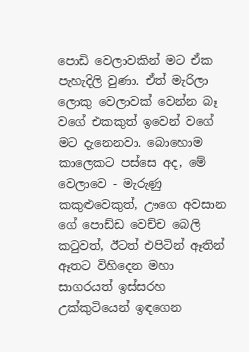පොඩි වෙලාවකින් මට ඒක පැහැදිලි වුණා. ඒත් මැරිලා ලොකු වෙලාවක් වෙන්න බෑ වගේ එකකුත් ඉවෙන් වගේ මට දැනෙනවා. බොහොම කාලෙකට පස්සෙ අද, මේ වෙලාවෙ - මැරුණු කකුළුවෙකුත්, ඌගෙ අවසාන ගේ පොඩ්ඩ වෙච්ච බෙලි කටුවත්, ඊටත් එපිටින් ඈතින් ඈතට විහිදෙන මහා සාගරයත් ඉස්සරහ උක්කුටියෙන් ඉඳගෙන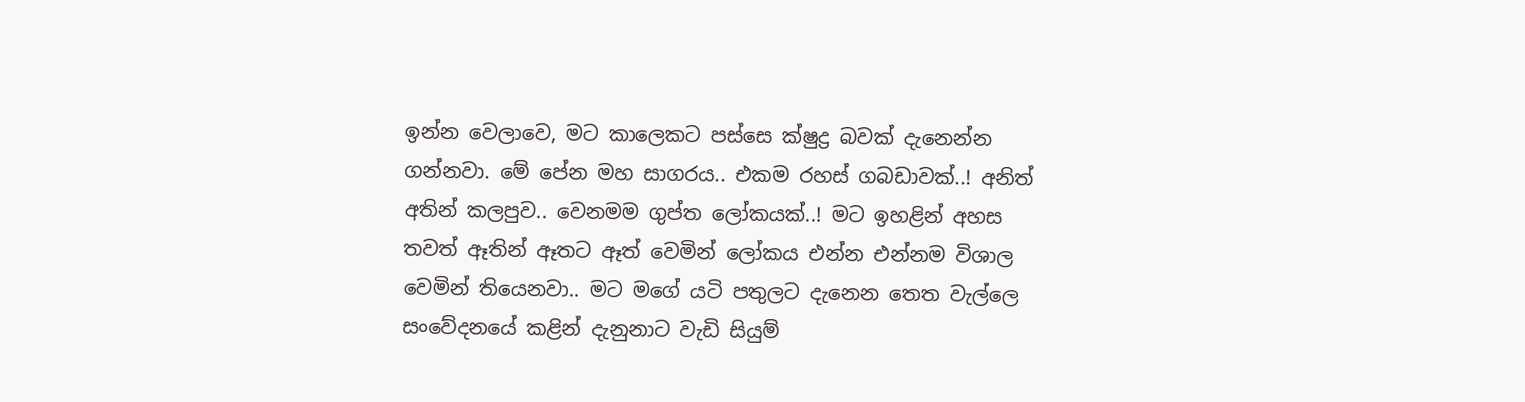ඉන්න වෙලාවෙ, මට කාලෙකට පස්සෙ ක්ෂුද්‍ර බවක් දැනෙන්න ගන්නවා. මේ පේන මහ සාගරය.. එකම රහස් ගබඩාවක්..! අනිත් අතින් කලපුව.. වෙනමම ගුප්ත ලෝකයක්..! මට ඉහළින් අහස තවත් ඈතින් ඈතට ඈත් වෙමින් ලෝකය එන්න එන්නම විශාල වෙමින් තියෙනවා.. මට මගේ යටි පතුලට දැනෙන තෙත වැල්ලෙ සංවේදනයේ කළින් දැනුනාට වැඩි සියුම්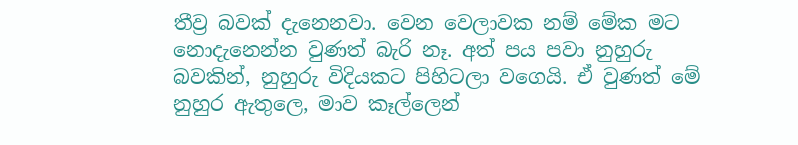තීව්‍ර බවක් දැනෙනවා. වෙන වෙලාවක නම් මේක මට නොදැනෙන්න වුණත් බැරි නෑ. අත් පය පවා නුහුරු බවකින්, නුහුරු විදියකට පිහිටලා වගෙයි. ඒ වුණත් මේ නුහුර ඇතුලෙ, මාව කෑල්ලෙන්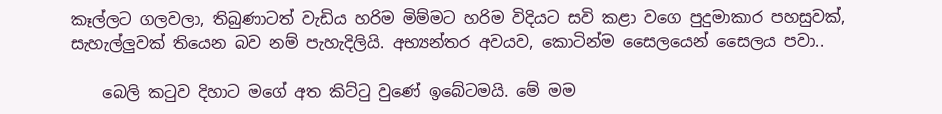කෑල්ලට ගලවලා, තිබුණාටත් වැඩිය හරිම මිම්මට හරිම විදියට සවි කළා වගෙ පුදුමාකාර පහසුවක්, සැහැල්ලුවක් තියෙන බව නම් පැහැදිලියි. අභ්‍යන්තර අවයව, කොටින්ම සෛලයෙන් සෛලය පවා..

    බෙලි කටුව දිහාට මගේ අත කිට්ටු වුණේ ඉබේටමයි. මේ මම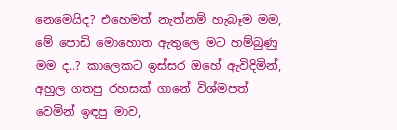නෙමෙයිද? එහෙමත් නැත්නම් හැබෑම මම, මේ පොඩි මොහොත ඇතුලෙ මට හම්බුණු මම ද..? කාලෙකට ඉස්සර ඔහේ ඇවිදිමින්, අහුල ගතපු රහසක් ගානේ විශ්මපත් වෙමින් ඉඳපු මාව,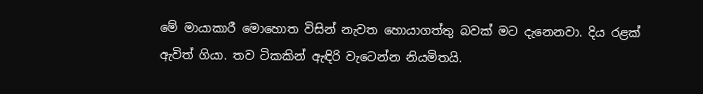මේ මායාකාරී මොහොත විසින් නැවත හොයාගත්තු බවක් මට දැනෙනවා. දිය රළක් ඇවිත් ගියා. තව ටිකකින් ඇඳිරි වැටෙන්න නියමිතයි.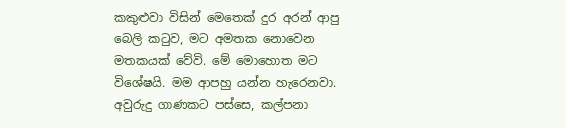කකුළුවා විසින් මෙතෙක් දුර අරන් ආපු බෙලි කටුව, මට අමතක නොවෙන මතකයක් වේවි. මේ මොහොත මට විශේෂයි. මම ආපහු යන්න හැරෙනවා. අවුරුදු ගාණකට පස්සෙ, කල්පනා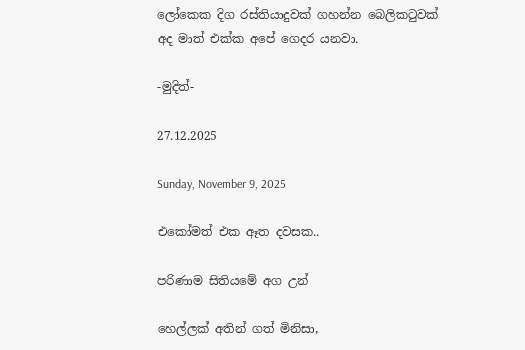ලෝකෙක දිග රස්තියාදුවක් ගහන්න බෙලිකටුවක් අද මාත් එක්ක අපේ ගෙදර යනවා.

-මුදිත්-

27.12.2025

Sunday, November 9, 2025

එකෝමත් එක ඈත දවසක..

පරිණාම සිතියමේ අග උන්

හෙල්ලක් අතින් ගත් මිනිසා,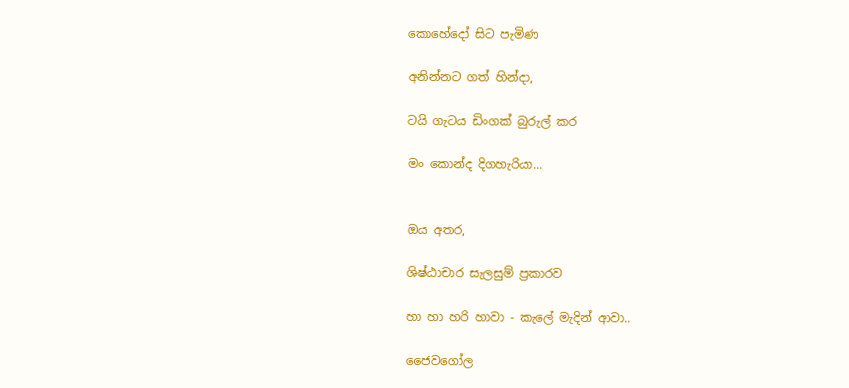කොහේදෝ සිට පැමිණ

අනින්නට ගත් හින්දා,

ටයි ගැටය ඩිංගක් බුරුල් කර

මං කොන්ද දිගහැරියා...


ඔය අතර,

ශිෂ්ඨාචාර සැලසුම් ප්‍රකාරව

හා හා හරි හාවා - කැලේ මැදින් ආවා..

ජෛවගෝල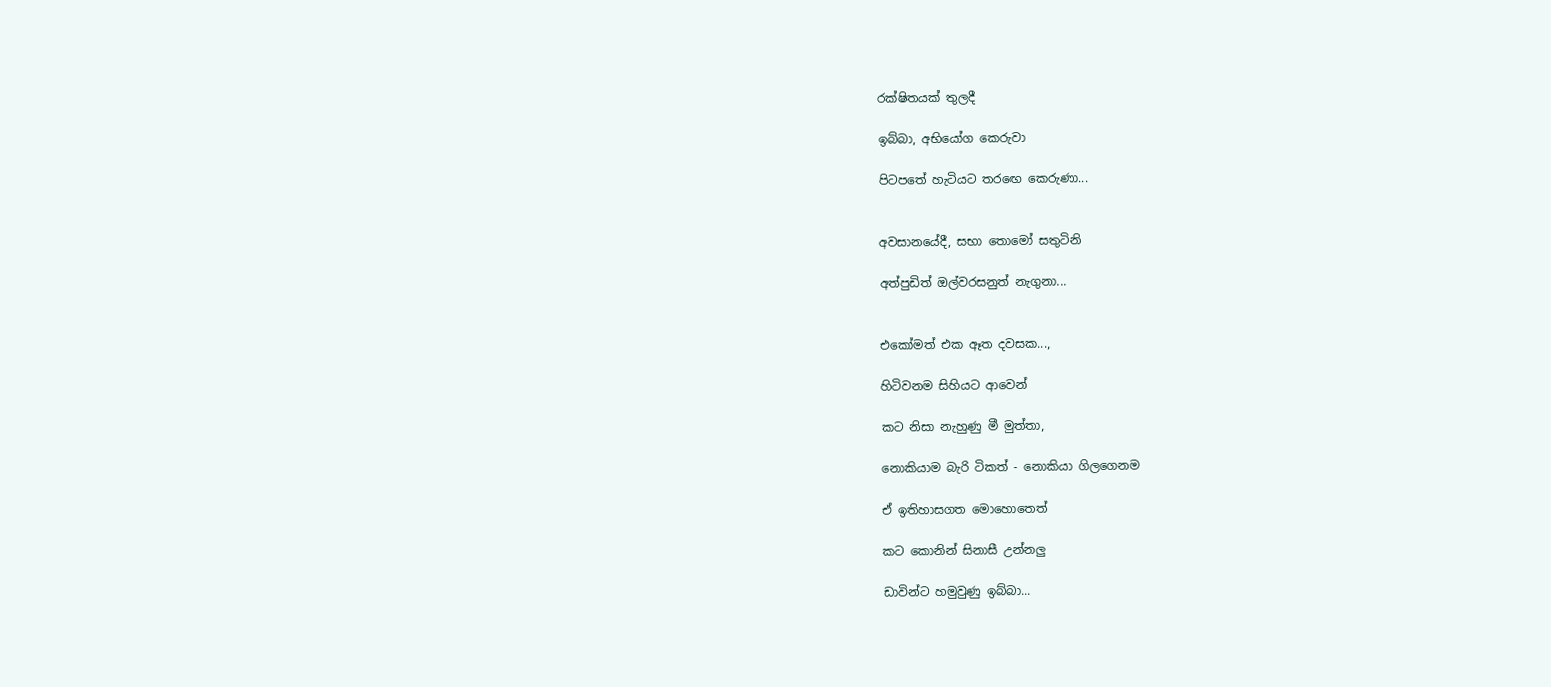රක්ෂිතයක් තුලදී

ඉබ්බා, අභියෝග කෙරුවා

පිටපතේ හැටියට තරඟෙ කෙරුණා...


අවසානයේදී, සභා තොමෝ සතුටිනි

අත්පුඩිත් ඔල්වරසනුත් නැගුනා...


එකෝමත් එක ඈත දවසක...,

හිටිවනම සිහියට ආවෙන්

කට නිසා නැහුණු මී මුත්තා,

නොකියාම බැරි ටිකත් - නොකියා ගිලගෙනම

ඒ ඉතිහාසගත මොහොතෙත්

කට කොනින් සිනාසී උන්නලු

ඩාවින්ට හමුවුණු ඉබ්බා...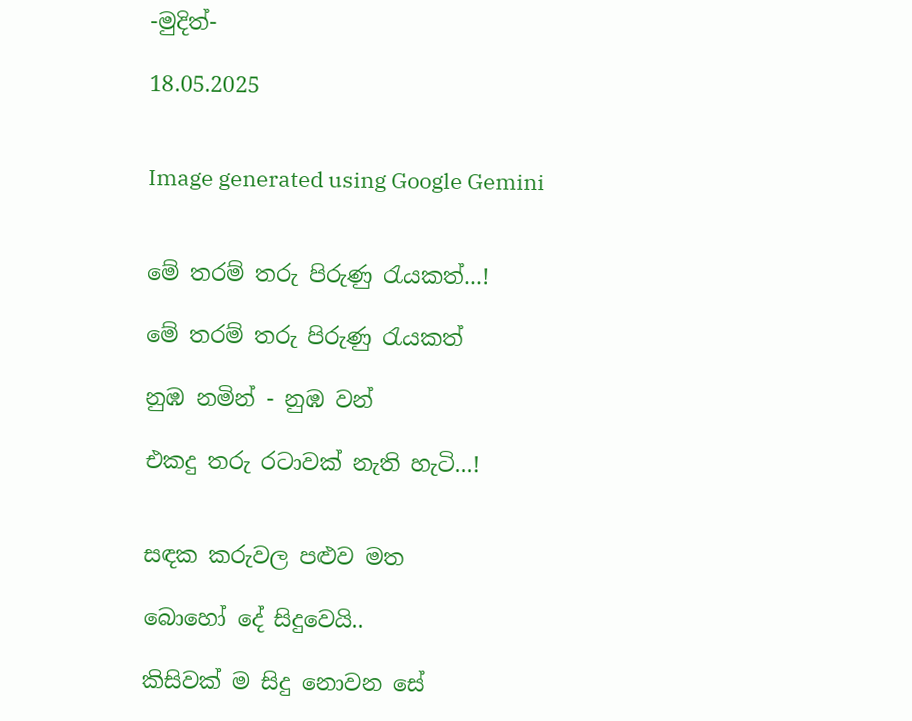-මුදිත්-

18.05.2025


Image generated using Google Gemini


මේ තරම් තරු පිරුණු රැයකත්...!

මේ තරම් තරු පිරුණු රැයකත්

නුඹ නමින් - නුඹ වන්

එකදු තරු රටාවක් නැති හැටි...!


සඳක කරුවල පළුව මත

බොහෝ දේ සිදුවෙයි..

කිසිවක් ම සිදු නොවන සේ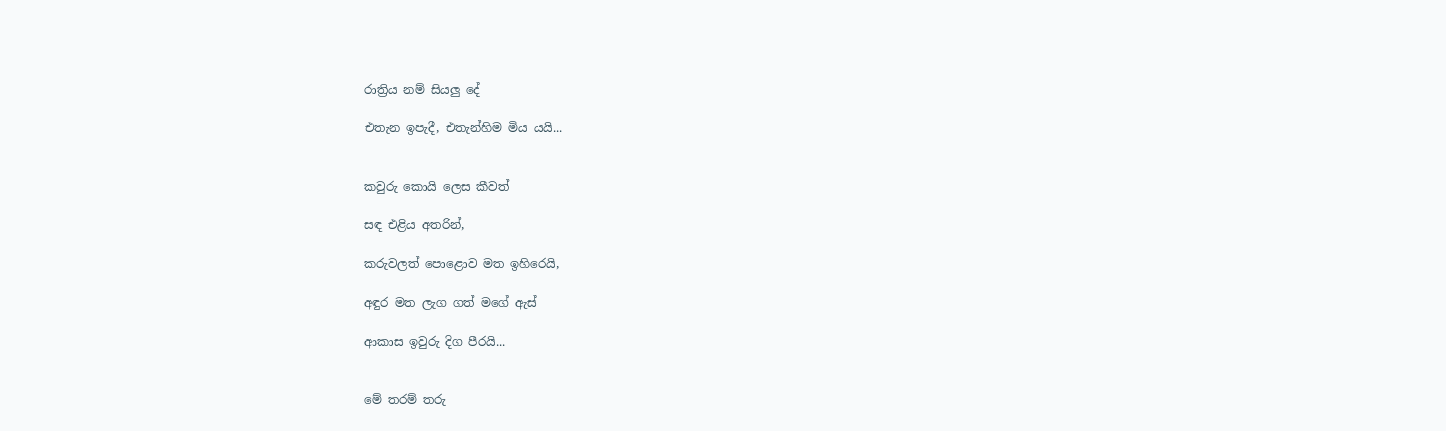රාත්‍රිය නම් සියලු දේ

එතැන ඉපැදී, එතැන්හිම මිය යයි...


කවුරු කොයි ලෙස කීවත්

සඳ එළිය අතරින්,

කරුවලත් පොළොව මත ඉහිරෙයි,

අඳුර මත ලැග ගත් මගේ ඇස්

ආකාස ඉවුරු දිග පීරයි...


මේ තරම් තරු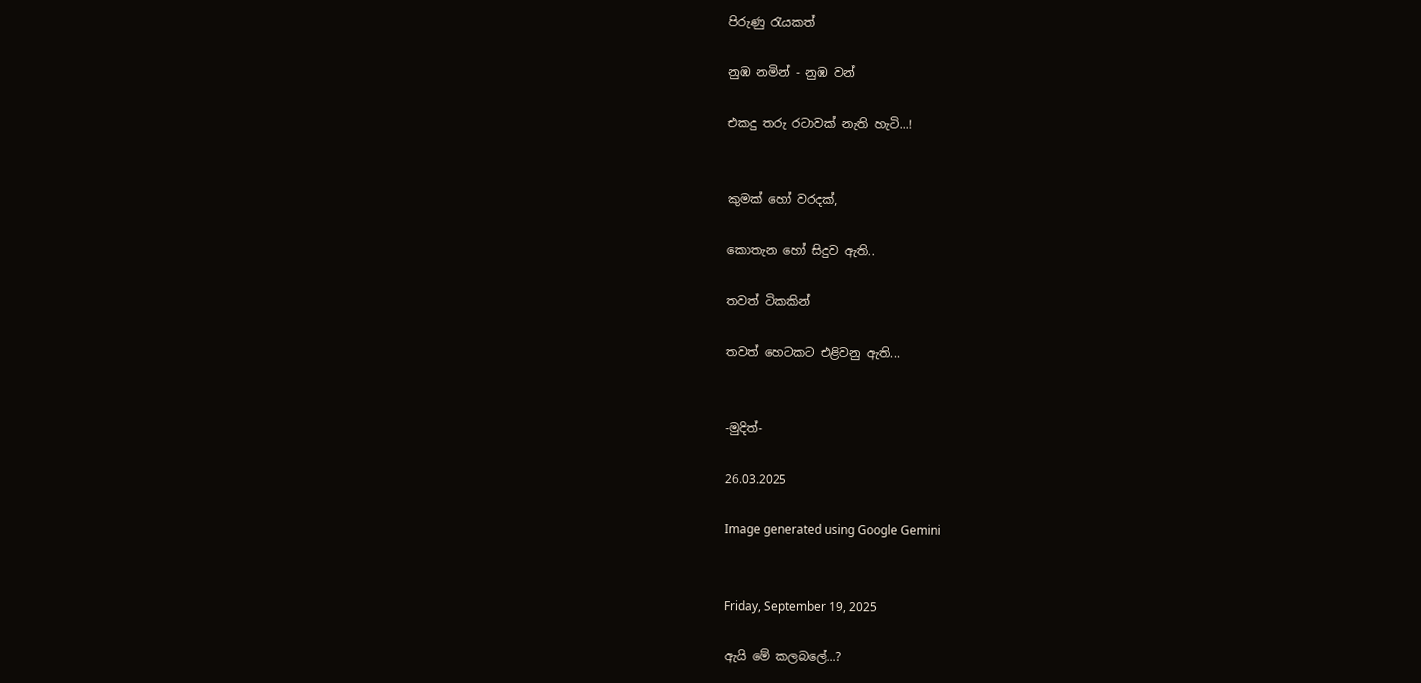පිරුණු රැයකත්

නුඹ නමින් - නුඹ වන්

එකදු තරු රටාවක් නැති හැටි...!


කුමක් හෝ වරදක්,

කොතැන හෝ සිදුව ඇති..

තවත් ටිකකින්

තවත් හෙටකට එළිවනු ඇති...


-මුදිත්-

26.03.2025

Image generated using Google Gemini


Friday, September 19, 2025

ඇයි මේ කලබලේ...?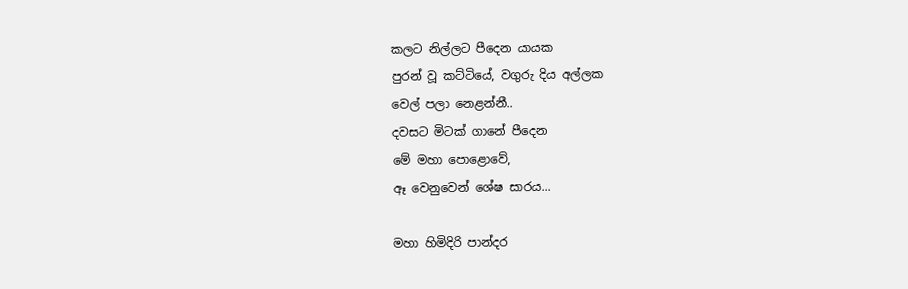කලට නිල්ලට පීදෙන යායක
පුරන් වූ කට්ටියේ, වගුරු දිය අල්ලක
වෙල් පලා නෙළන්නී..
දවසට මිටක් ගානේ පීදෙන
මේ මහා පොළොවේ,
ඈ වෙනුවෙන් ශේෂ සාරය...

මහා හිමිදිරි පාන්දර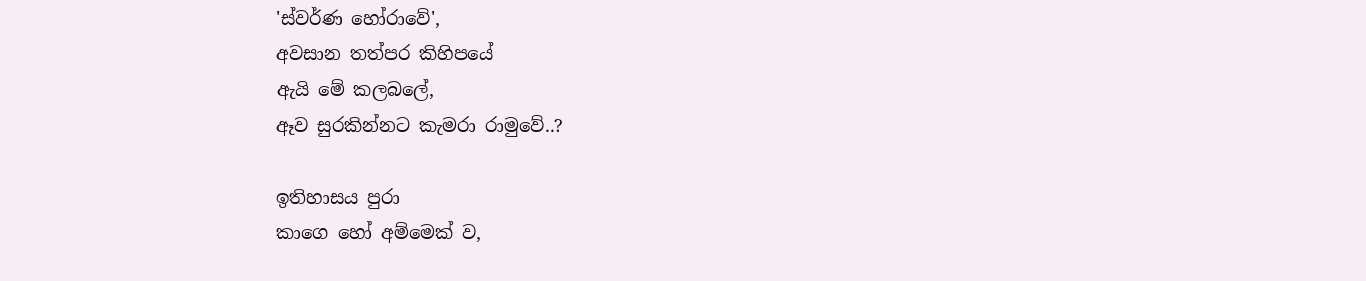'ස්වර්ණ හෝරාවේ',
අවසාන තත්පර කිහිපයේ
ඇයි මේ කලබලේ,
ඈව සුරකින්නට කැමරා රාමුවේ..?

ඉතිහාසය පුරා
කාගෙ හෝ අම්මෙක් ව,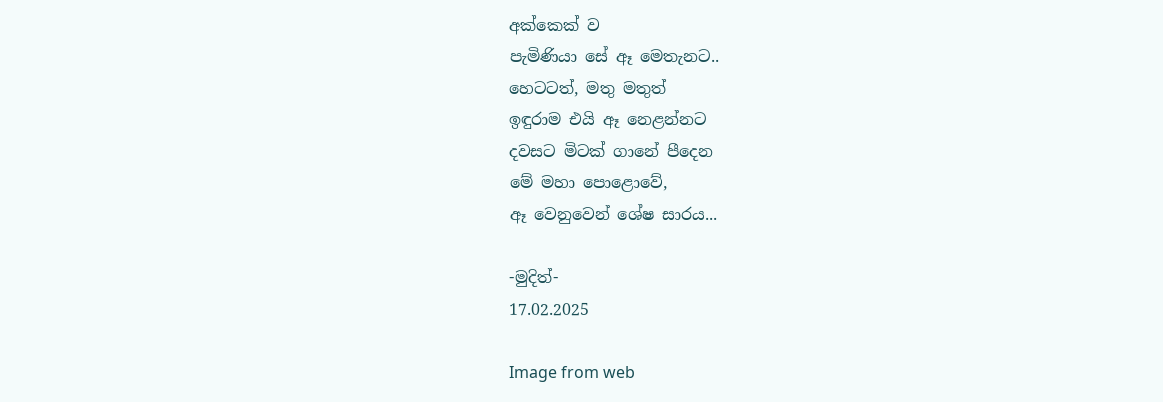අක්කෙක් ව
පැමිණියා සේ ඈ මෙතැනට..
හෙටටත්, මතු මතුත්
ඉඳුරාම එයි ඈ නෙළන්නට
දවසට මිටක් ගානේ පීදෙන
මේ මහා පොළොවේ,
ඈ වෙනුවෙන් ශේෂ සාරය...

-මුදිත්-
17.02.2025

Image from web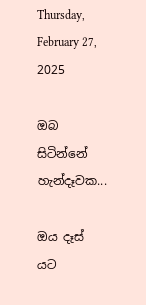Thursday, February 27, 2025

ඔබ සිටින්නේ හැන්දෑවක...

ඔය දෑස් යට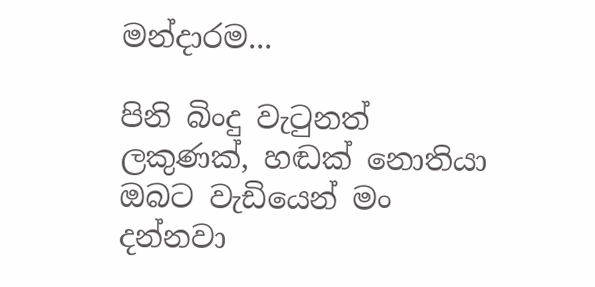මන්දාරම...

පිනි බිංදු වැටුනත්
ලකුණක්, හඬක් නොතියා
ඔබට වැඩියෙන් මං දන්නවා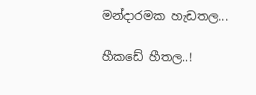මන්දාරමක හැඩතල...

හීකඩේ හීතල..!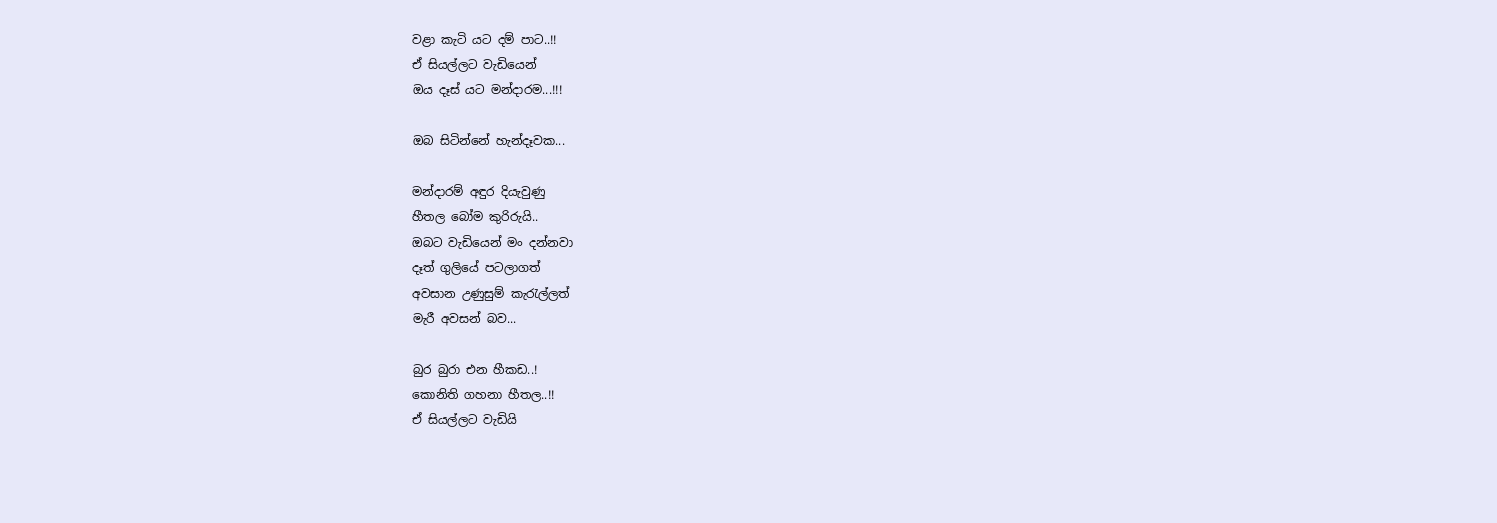වළා කැටි යට දම් පාට..!!
ඒ සියල්ලට වැඩියෙන්
ඔය දෑස් යට මන්දාරම...!!!

ඔබ සිටින්නේ හැන්දෑවක...

මන්දාරම් අඳුර දියැවුණු
හීතල බෝම කුරිරුයි..
ඔබට වැඩියෙන් මං දන්නවා
දෑත් ගුලියේ පටලාගත්
අවසාන උණුසුම් කැරැල්ලත්
මැරී අවසන් බව...

බුර බුරා එන හීකඩ..!
කොනිති ගහනා හීතල..!!
ඒ සියල්ලට වැඩියි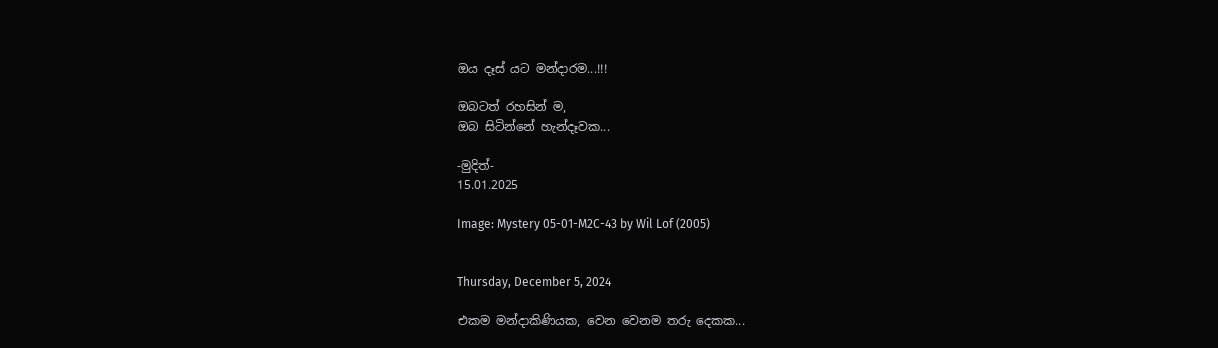ඔය දෑස් යට මන්දාරම...!!!

ඔබටත් රහසින් ම,
ඔබ සිටින්නේ හැන්දෑවක...

-මුදිත්-
15.01.2025

Image: Mystery 05-01-M2C-43 by Wil Lof (2005)


Thursday, December 5, 2024

එකම මන්දාකිණියක, වෙන වෙනම තරු දෙකක...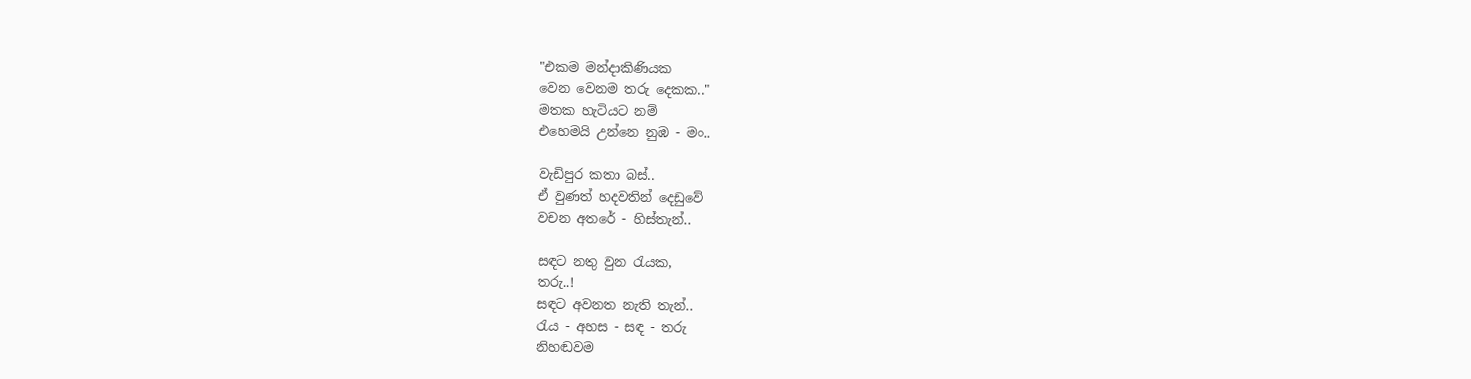"එකම මන්දාකිණියක
වෙන වෙනම තරු දෙකක.."
මතක හැටියට නම්
එහෙමයි උන්නෙ නුඹ - මං..

වැඩිපුර කතා බස්..
ඒ වුණත් හදවතින් දෙඩුවේ
වචන අතරේ - හිස්තැන්..

සඳට නතු වුන රැයක,
තරු..!
සඳට අවනත නැති තැන්..
රැය - අහස - සඳ - තරු
නිහඬවම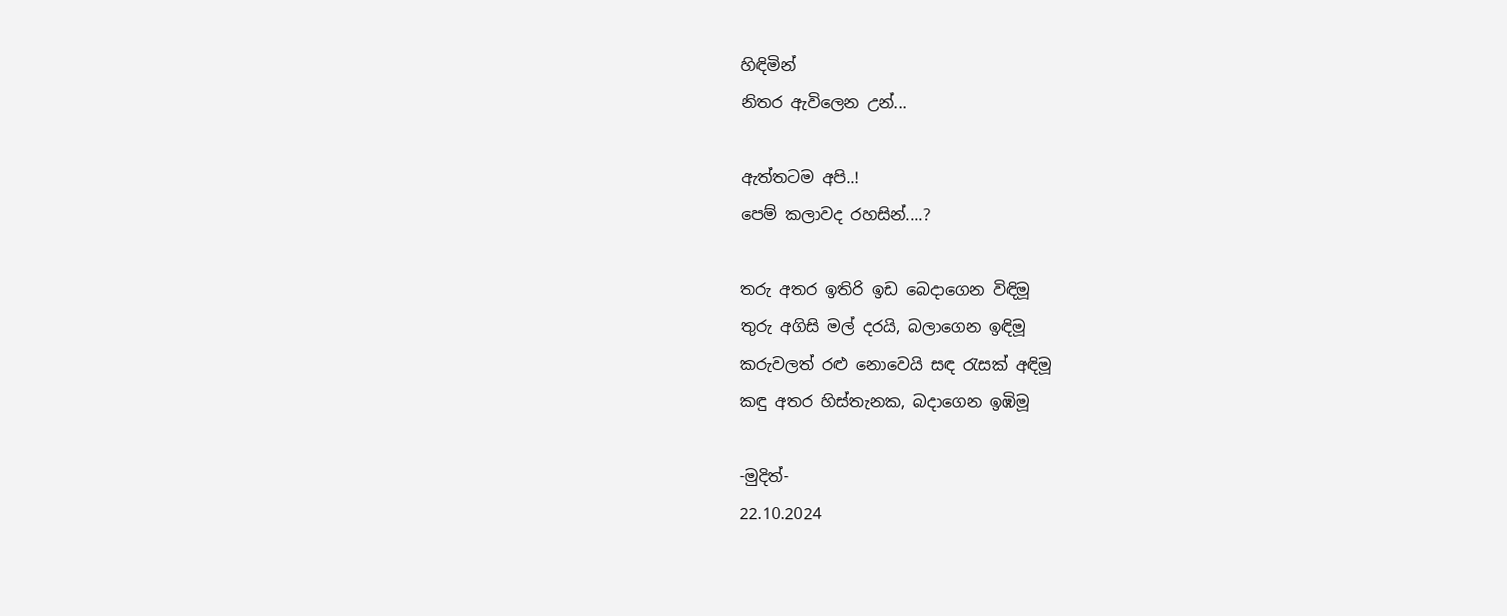හිඳිමින්
නිතර ඇවිලෙන උන්...

ඇත්තටම අපි..!
පෙම් කලාවද රහසින්....?

තරු අතර ඉතිරි ඉඩ බෙදාගෙන විඳිමූ
තුරු අගිසි මල් දරයි, බලාගෙන ඉඳිමූ
කරුවලත් රළු නොවෙයි සඳ රැසක් අඳිමූ
කඳු අතර හිස්තැනක, බදාගෙන ඉඹිමූ

-මුදිත්-
22.10.2024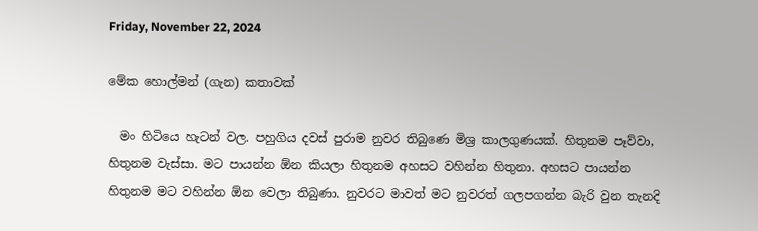Friday, November 22, 2024

මේක හොල්මන් (ගැන) කතාවක්

  මං හිටියෙ හැටන් වල. පහුගිය දවස් පුරාම නුවර තිබුණෙ මිශ්‍ර කාලගුණයක්. හිතුනම පෑව්වා, හිතුනම වැස්සා. මට පායන්න ඕන කියලා හිතුනම අහසට වහින්න හිතුනා. අහසට පායන්න හිතුනම මට වහින්න ඕන වෙලා තිබුණා. නුවරට මාවත් මට නුවරත් ගලපගන්න බැරි වුන තැනදි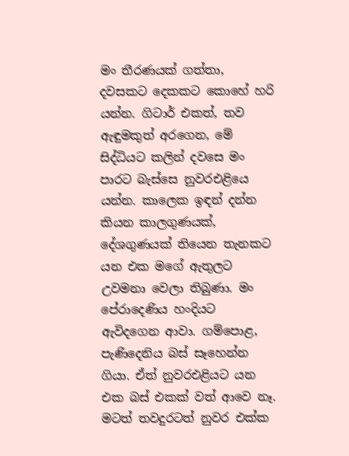මං තීරණයක් ගත්තා, දවසකට දෙකකට කොහේ හරි යන්න. ගිටාර් එකත්, තව ඇඳුමකුත් අරගෙන, මේ සිද්ධියට කලින් දවසෙ මං පාරට බැස්සෙ නුවරඑළියෙ යන්න. කාලෙක ඉඳන් දන්න කියන කාලගුණයක්, දේශගුණයක් තියෙන තැනකට යන එක මගේ ඇතුලට උවමනා වෙලා තිබුණා. මං පේරාදෙණිය හංදියට ඇවිදගෙන ආවා. ගම්පොළ, පැණිදෙනිය බස් සෑහෙන්න ගියා. ඒත් නුවරඑළියට යන එක බස් එකක් වත් ආවෙ නෑ. මටත් තවදුරටත් නුවර එක්ක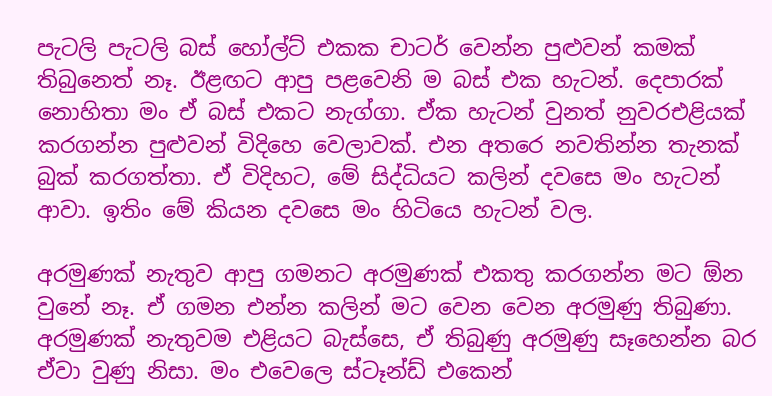පැටලි පැටලි බස් හෝල්ට් එකක චාටර් වෙන්න පුළුවන් කමක් තිබුනෙත් නෑ. ඊළඟට ආපු පළවෙනි ම බස් එක හැටන්. දෙපාරක් නොහිතා මං ඒ බස් එකට නැග්ගා. ඒක හැටන් වුනත් නුවරඑළියක් කරගන්න පුළුවන් විදිහෙ වෙලාවක්. එන අතරෙ නවතින්න තැනක් බුක් කරගත්තා. ඒ විදිහට, මේ සිද්ධියට කලින් දවසෙ මං හැටන් ආවා. ඉතිං මේ කියන දවසෙ මං හිටියෙ හැටන් වල.

අරමුණක් නැතුව ආපු ගමනට අරමුණක් එකතු කරගන්න මට ඕන වුනේ නෑ. ඒ ගමන එන්න කලින් මට වෙන වෙන අරමුණු තිබුණා. අරමුණක් නැතුවම එළියට බැස්සෙ, ඒ තිබුණු අරමුණු සෑහෙන්න බර ඒවා වුණු නිසා. මං එවෙලෙ ස්ටෑන්ඩ් එකෙන්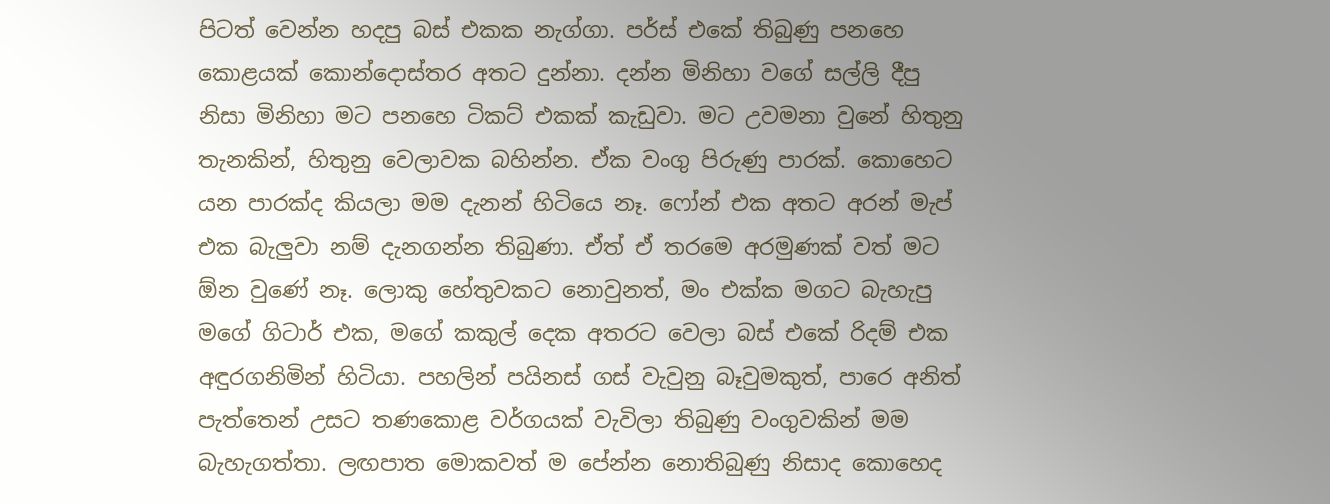පිටත් වෙන්න හදපු බස් එකක නැග්ගා. පර්ස් එකේ තිබුණු පනහෙ කොළයක් කොන්දොස්තර අතට දුන්නා. දන්න මිනිහා වගේ සල්ලි දීපු නිසා මිනිහා මට පනහෙ ටිකට් එකක් කැඩුවා. මට උවමනා වුනේ හිතුනු තැනකින්, හිතුනු වෙලාවක බහින්න. ඒක වංගු පිරුණු පාරක්. කොහෙට යන පාරක්ද කියලා මම දැනන් හිටියෙ නෑ. ෆෝන් එක අතට අරන් මැප් එක බැලුවා නම් දැනගන්න තිබුණා. ඒත් ඒ තරමෙ අරමුණක් වත් මට ඕන වුණේ නෑ. ලොකු හේතුවකට නොවුනත්, මං එක්ක මගට බැහැපු මගේ ගිටාර් එක, මගේ කකුල් දෙක අතරට වෙලා බස් එකේ රිදම් එක අඳුරගනිමින් හිටියා. පහලින් පයිනස් ගස් වැවුනු බෑවුමකුත්, පාරෙ අනිත් පැත්තෙන් උසට තණකොළ වර්ගයක් වැවිලා තිබුණු වංගුවකින් මම බැහැගත්තා. ලඟපාත මොකවත් ම පේන්න නොතිබුණු නිසාද කොහෙද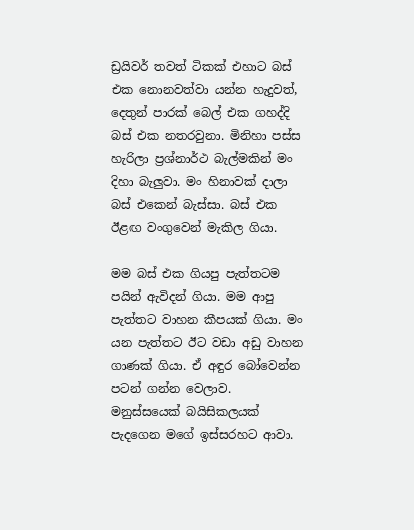ඩ්‍රයිවර් තවත් ටිකක් එහාට බස් එක නොනවත්වා යන්න හැදුවත්, දෙතුන් පාරක් බෙල් එක ගහද්දි බස් එක නතරවුනා. මිනිහා පස්ස හැරිලා ප්‍රශ්නාර්ථ බැල්මකින් මං දිහා බැලුවා. මං හිනාවක් දාලා බස් එකෙන් බැස්සා. බස් එක ඊළඟ වංගුවෙන් මැකිල ගියා.

මම බස් එක ගියපු පැත්තටම පයින් ඇවිදන් ගියා. මම ආපු පැත්තට වාහන කීපයක් ගියා. මං යන පැත්තට ඊට වඩා අඩු වාහන ගාණක් ගියා. ඒ අඳුර බෝවෙන්න පටන් ගන්න වෙලාව. මනුස්සයෙක් බයිසිකලයක් පැදගෙන මගේ ඉස්සරහට ආවා.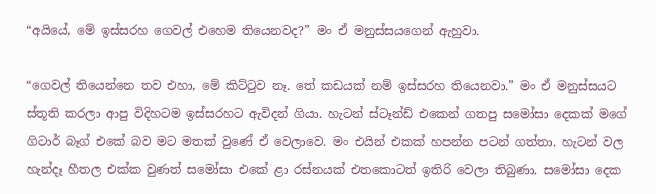“අයියේ, මේ ඉස්සරහ ගෙවල් එහෙම තියෙනවද?” මං ඒ මනුස්සයගෙන් ඇහුවා.

“ගෙවල් තියෙන්නෙ තව එහා, මේ කිට්ටුව නෑ. තේ කඩයක් නම් ඉස්සරහ තියෙනවා.” මං ඒ මනුස්සයට ස්තූති කරලා ආපු විදිහටම ඉස්සරහට ඇවිදන් ගියා. හැටන් ස්ටෑන්ඩ් එකෙන් ගතපු සමෝසා දෙකක් මගේ ගිටාර් බෑග් එකේ බව මට මතක් වුණේ ඒ වෙලාවෙ. මං එයින් එකක් හපන්න පටන් ගත්තා. හැටන් වල හැන්දෑ හීතල එක්ක වුණත් සමෝසා එකේ ළා රස්නයක් එතකොටත් ඉතිරි වෙලා තිබුණා. සමෝසා දෙක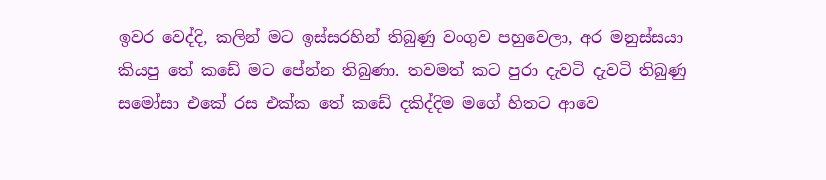ඉවර වෙද්දි, කලින් මට ඉස්සරහින් තිබුණු වංගුව පහුවෙලා, අර මනුස්සයා කියපු තේ කඩේ මට පේන්න තිබුණා. තවමත් කට පුරා දැවටි දැවටි තිබුණු සමෝසා එකේ රස එක්ක තේ කඩේ දකිද්දිම මගේ හිතට ආවෙ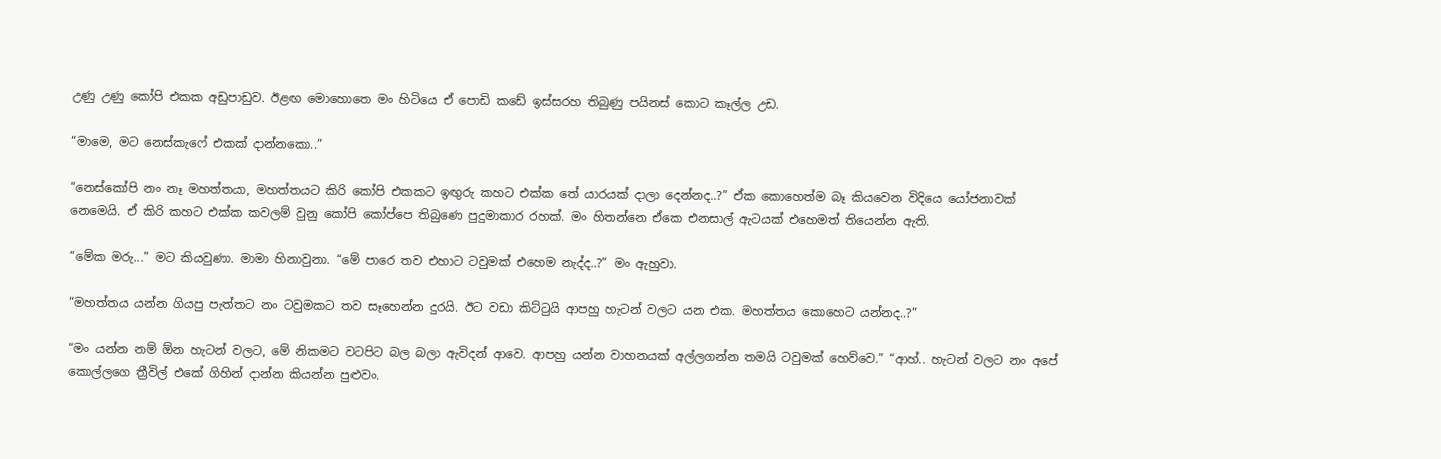උණු උණු කෝපි එකක අඩුපාඩුව. ඊළඟ මොහොතෙ මං හිටියෙ ඒ පොඩි කඩේ ඉස්සරහ තිබුණු පයිනස් කොට කෑල්ල උඩ.

“මාමෙ, මට නෙස්කැෆේ එකක් දාන්නකො..”

“නෙස්කෝපි නං නෑ මහත්තයා, මහත්තයට කිරි කෝපි එකකට ඉඟුරු කහට එක්ක තේ යාරයක් දාලා දෙන්නද..?” ඒක කොහෙත්ම බෑ කියවෙන විදියෙ යෝජනාවක් නෙමෙයි. ඒ කිරි කහට එක්ක කවලම් වුනු කෝපි කෝප්පෙ තිබුණෙ පුදුමාකාර රහක්. මං හිතන්නෙ ඒකෙ එනසාල් ඇටයක් එහෙමත් තියෙන්න ඇති.

“මේක මරු...” මට කියවුණා. මාමා හිනාවුනා. “මේ පාරෙ තව එහාට ටවුමක් එහෙම නැද්ද..?” මං ඇහුවා.

“මහත්තය යන්න ගියපු පැත්තට නං ටවුමකට තව සෑහෙන්න දුරයි. ඊට වඩා කිට්ටුයි ආපහු හැටන් වලට යන එක. මහත්තය කොහෙට යන්නද..?”

“මං යන්න නම් ඕන හැටන් වලට, මේ නිකමට වටපිට බල බලා ඇවිදන් ආවෙ. ආපහු යන්න වාහනයක් අල්ලගන්න තමයි ටවුමක් හෙව්වෙ.” “ආහ්.. හැටන් වලට නං අපේ කොල්ලගෙ ත්‍රීවිල් එකේ ගිහින් දාන්න කියන්න පුළුවං.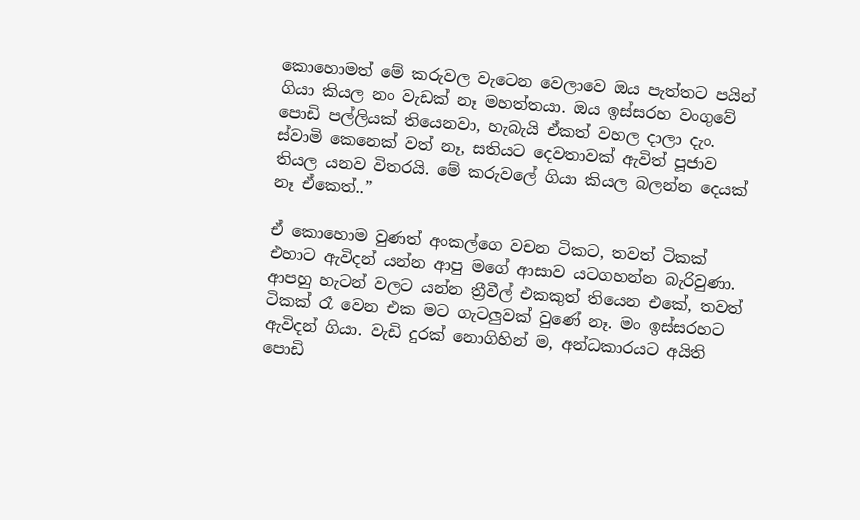කොහොමත් මේ කරුවල වැටෙන වෙලාවෙ ඔය පැත්තට පයින් ගියා කියල නං වැඩක් නෑ මහත්තයා. ඔය ඉස්සරහ වංගුවේ පොඩි පල්ලියක් තියෙනවා, හැබැයි ඒකත් වහල දාලා දැං. ස්වාමි කෙනෙක් වත් නෑ, සතියට දෙවතාවක් ඇවිත් පූජාව තියල යනව විතරයි. මේ කරුවලේ ගියා කියල බලන්න දෙයක් නෑ ඒකෙත්..”

ඒ කොහොම වුණත් අංකල්ගෙ වචන ටිකට, තවත් ටිකක් එහාට ඇවිදන් යන්න ආපු මගේ ආසාව යටගහන්න බැරිවුණා. ආපහු හැටන් වලට යන්න ත්‍රීවීල් එකකුත් තියෙන එකේ, තවත් ටිකක් රෑ වෙන එක මට ගැටලුවක් වුණේ නෑ. මං ඉස්සරහට ඇවිදන් ගියා. වැඩි දුරක් නොගිහින් ම, අන්ධකාරයට අයිති පොඩි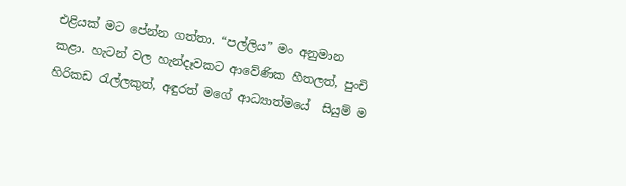එළියක් මට පේන්න ගත්තා. “පල්ලිය” මං අනුමාන කළා. හැටන් වල හැන්දෑවකට ආවේණික හීතලත්, පුංචි හිරිකඩ රැල්ලකුත්, අඳුරත් මගේ ආධ්‍යාත්මයේ  සියුම් ම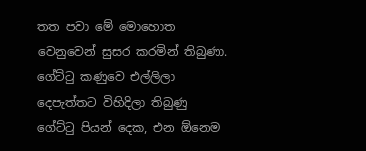තත පවා මේ මොහොත වෙනුවෙන් සුසර කරමින් තිබුණා. ගේට්ටු කණුවෙ එල්ලිලා දෙපැත්තට විහිදිලා තිබුණු ගේට්ටු පියන් දෙක, එන ඕනෙම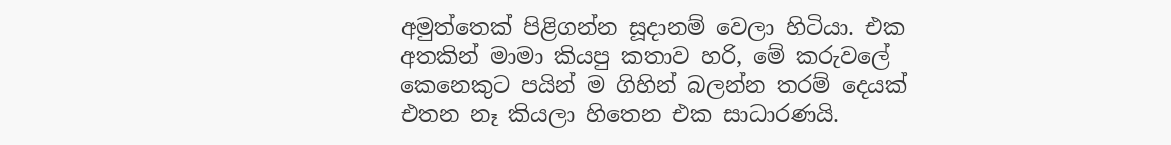අමුත්තෙක් පිළිගන්න සූදානම් වෙලා හිටියා. එක අතකින් මාමා කියපු කතාව හරි, මේ කරුවලේ කෙනෙකුට පයින් ම ගිහින් බලන්න තරම් දෙයක් එතන නෑ කියලා හිතෙන එක සාධාරණයි.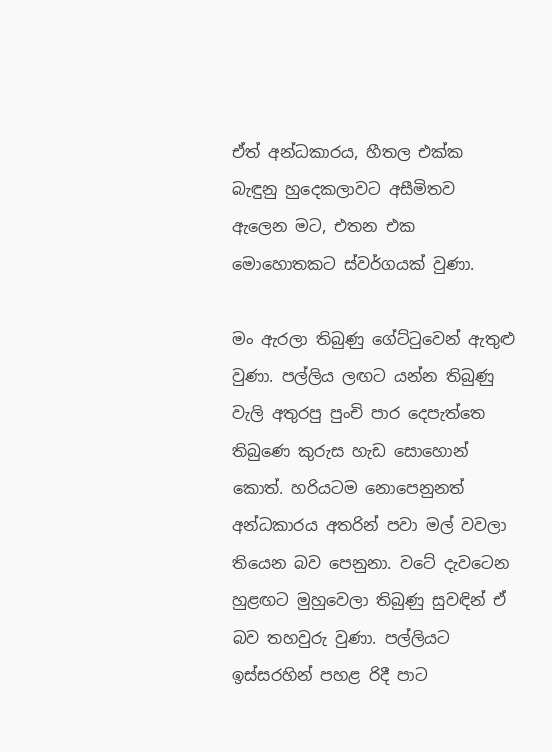ඒත් අන්ධකාරය, හීතල එක්ක බැඳුනු හුදෙකලාවට අසීමිතව ඇලෙන මට, එතන එක මොහොතකට ස්වර්ගයක් වුණා.

මං ඇරලා තිබුණු ගේට්ටුවෙන් ඇතුළු වුණා. පල්ලිය ලඟට යන්න තිබුණු වැලි අතුරපු පුංචි පාර දෙපැත්තෙ තිබුණෙ කුරුස හැඩ සොහොන් කොත්. හරියටම නොපෙනුනත් අන්ධකාරය අතරින් පවා මල් වවලා තියෙන බව පෙනුනා. වටේ දැවටෙන හුළඟට මුහුවෙලා තිබුණු සුවඳින් ඒ බව තහවුරු වුණා. පල්ලියට ඉස්සරහින් පහළ රිදී පාට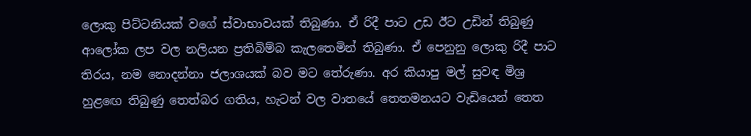ලොකු පිට්ටනියක් වගේ ස්වාභාවයක් තිබුණා. ඒ රිදී පාට උඩ ඊට උඩින් තිබුණු ආලෝක ලප වල නලියන ප්‍රතිබිම්බ කැලතෙමින් තිබුණා. ඒ පෙනුනු ලොකු රිදී පාට තිරය, නම නොදන්නා ජලාශයක් බව මට තේරුණා. අර කියාපු මල් සුවඳ මිශ්‍ර හුළඟෙ තිබුණු තෙත්බර ගතිය, හැටන් වල වාතයේ තෙතමනයට වැඩියෙන් තෙත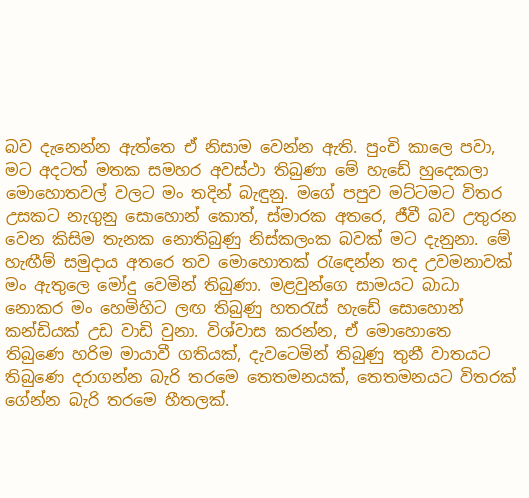බව දැනෙන්න ඇත්තෙ ඒ නිසාම වෙන්න ඇති. පුංචි කාලෙ පවා, මට අදටත් මතක සමහර අවස්ථා තිබුණා මේ හැඩේ හුදෙකලා මොහොතවල් වලට මං තදින් බැඳුනු. මගේ පපුව මට්ටමට විතර උසකට නැගුනු සොහොන් කොත්, ස්මාරක අතරෙ, ජීවී බව උතුරන වෙන කිසිම තැනක නොතිබුණු නිස්කලංක බවක් මට දැනුනා. මේ හැඟීම් සමුදාය අතරෙ තව මොහොතක් රැඳෙන්න තද උවමනාවක් මං ඇතුලෙ මෝදු වෙමින් තිබුණා. මළවුන්ගෙ සාමයට බාධා නොකර මං හෙමිහිට ලඟ තිබුණු හතරැස් හැඩේ සොහොන් කන්ඩියක් උඩ වාඩි වුනා. විශ්වාස කරන්න, ඒ මොහොතෙ තිබුණෙ හරිම මායාවී ගතියක්, දැවටෙමින් තිබුණු තුනී වාතයට තිබුණෙ දරාගන්න බැරි තරමෙ තෙතමනයක්, තෙතමනයට විතරක් ගේන්න බැරි තරමෙ හීතලක්.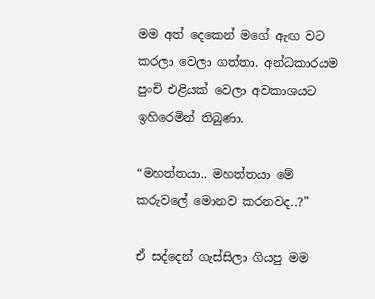මම අත් දෙකෙන් මගේ ඇඟ වට කරලා වෙලා ගත්තා. අන්ධකාරයම පුංචි එළියක් වෙලා අවකාශයට ඉහිරෙමින් තිබුණා.

“මහත්තයා.. මහත්තයා මේ කරුවලේ මොනව කරනවද..?”

ඒ සද්දෙන් ගැස්සිලා ගියපු මම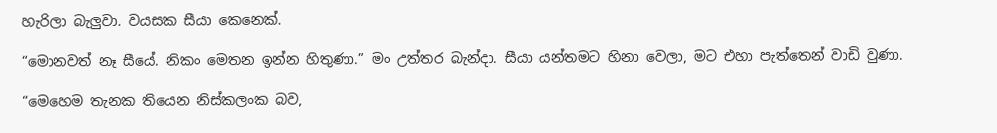හැරිලා බැලුවා. වයසක සීයා කෙනෙක්.

“මොනවත් නෑ සීයේ. නිකං මෙතන ඉන්න හිතුණා.” මං උත්තර බැන්දා. සීයා යන්තමට හිනා වෙලා, මට එහා පැත්තෙන් වාඩි වුණා.

“මෙහෙම තැනක තියෙන නිස්කලංක බව,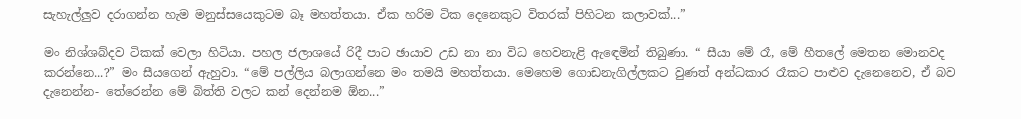සැහැල්ලුව දරාගන්න හැම මනුස්සයෙකුටම බෑ මහත්තයා. ඒක හරිම ටික දෙනෙකුට විතරක් පිහිටන කලාවක්...”

මං නිශ්ශබ්දව ටිකක් වෙලා හිටියා. පහල ජලාශයේ රිදී පාට ඡායාව උඩ නා නා විධ හෙවනැළි ඇඳෙමින් තිබුණා. “ සීයා මේ රෑ, මේ හීතලේ මෙතන මොනවද කරන්නෙ...?” මං සීයගෙන් ඇහුවා. “මේ පල්ලිය බලාගන්නෙ මං තමයි මහත්තයා. මෙහෙම ගොඩනැගිල්ලකට වුණත් අන්ධකාර රෑකට පාළුව දැනෙනෙව, ඒ බව දැනෙන්න- තේරෙන්න මේ බිත්ති වලට කන් දෙන්නම ඕන...”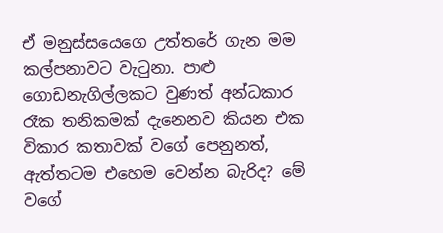ඒ මනුස්සයෙගෙ උත්තරේ ගැන මම කල්පනාවට වැටුනා. පාළු ගොඩනැගිල්ලකට වුණත් අන්ධකාර රෑක තනිකමක් දැනෙනව කියන එක විකාර කතාවක් වගේ පෙනුනත්, ඇත්තටම එහෙම වෙන්න බැරිද? මේ වගේ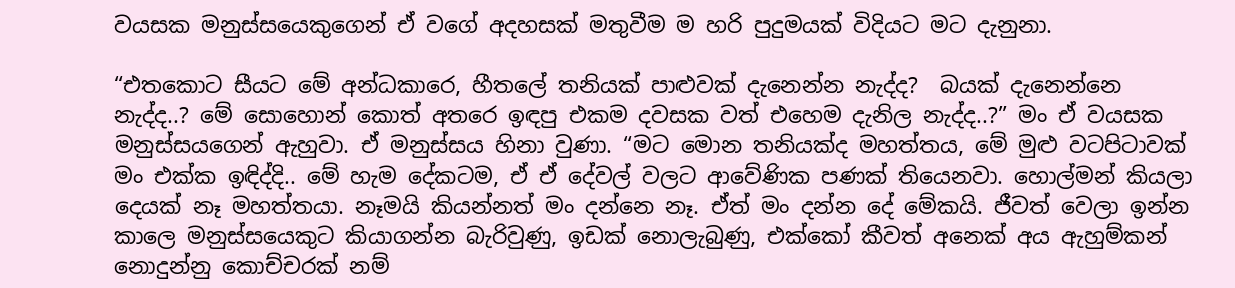වයසක මනුස්සයෙකුගෙන් ඒ වගේ අදහසක් මතුවීම ම හරි පුදුමයක් විදියට මට දැනුනා.

“එතකොට සීයට මේ අන්ධකාරෙ, හීතලේ තනියක් පාළුවක් දැනෙන්න නැද්ද?  බයක් දැනෙන්නෙ නැද්ද..? මේ සොහොන් කොත් අතරෙ ඉඳපු එකම දවසක වත් එහෙම දැනිල නැද්ද..?” මං ඒ වයසක මනුස්සයගෙන් ඇහුවා. ඒ මනුස්සය හිනා වුණා. “මට මොන තනියක්ද මහත්තය, මේ මුළු වටපිටාවක් මං එක්ක ඉඳිද්දි.. මේ හැම දේකටම, ඒ ඒ දේවල් වලට ආවේණික පණක් තියෙනවා. හොල්මන් කියලා දෙයක් නෑ මහත්තයා. නෑමයි කියන්නත් මං දන්නෙ නෑ. ඒත් මං දන්න දේ මේකයි. ජීවත් වෙලා ඉන්න කාලෙ මනුස්සයෙකුට කියාගන්න බැරිවුණු, ඉඩක් නොලැබුණු, එක්කෝ කීවත් අනෙක් අය ඇහුම්කන් නොදුන්නු කොච්චරක් නම්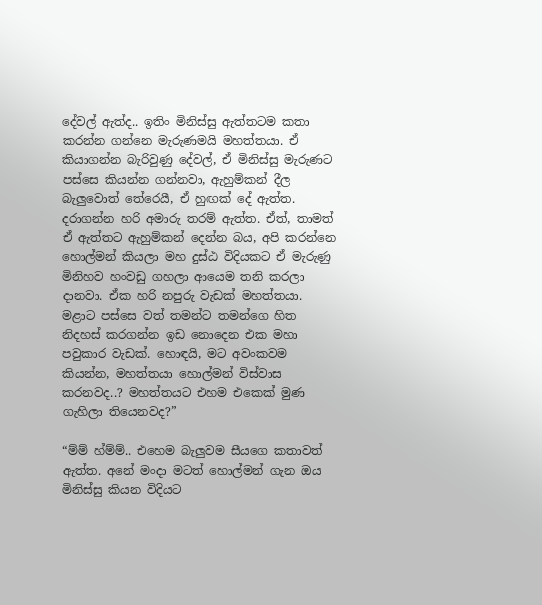දේවල් ඇත්ද.. ඉතිං මිනිස්සු ඇත්තටම කතා කරන්න ගන්නෙ මැරුණමයි මහත්තයා. ඒ කියාගන්න බැරිවුණු දේවල්, ඒ මිනිස්සු මැරුණට පස්සෙ කියන්න ගන්නවා, ඇහුම්කන් දීල බැලුවොත් තේරෙයී, ඒ හුඟක් දේ ඇත්ත. දරාගන්න හරි අමාරු තරම් ඇත්ත. ඒත්, තාමත් ඒ ඇත්තට ඇහුම්කන් දෙන්න බය, අපි කරන්නෙ හොල්මන් කියලා මහ දුස්ඨ විදියකට ඒ මැරුණු මිනිහව හංවඩු ගහලා ආයෙම තනි කරලා දානවා. ඒක හරි නපුරු වැඩක් මහත්තයා. මළාට පස්සෙ වත් තමන්ට තමන්ගෙ හිත නිදහස් කරගන්න ඉඩ නොදෙන එක මහා පවුකාර වැඩක්. හොඳයි, මට අවංකවම කියන්න, මහත්තයා හොල්මන් විස්වාස කරනවද..? මහත්තයට එහම එකෙක් මුණ ගැහිලා තියෙනවද?”

“ම්ම් හ්ම්ම්.. එහෙම බැලුවම සීයගෙ කතාවත් ඇත්ත. අනේ මංදා මටත් හොල්මන් ගැන ඔය මිනිස්සු කියන විදියට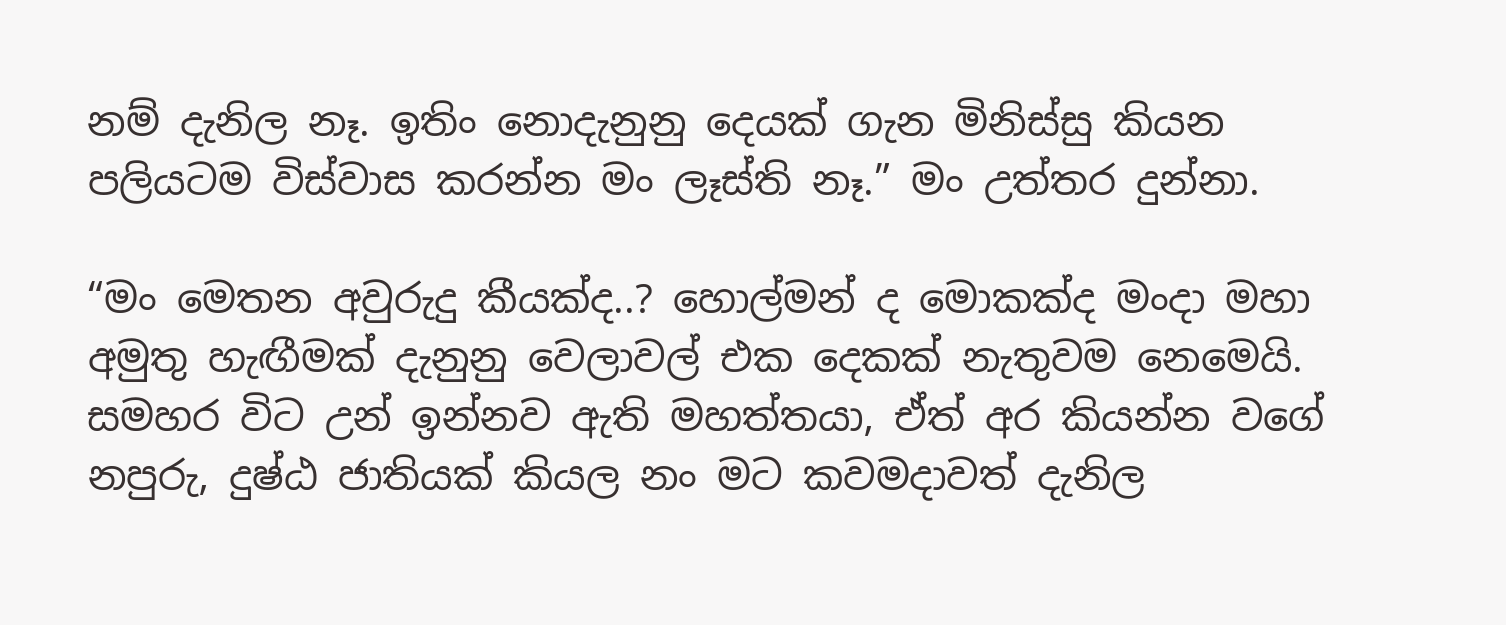නම් දැනිල නෑ. ඉතිං නොදැනුනු දෙයක් ගැන මිනිස්සු කියන පලියටම විස්වාස කරන්න මං ලෑස්ති නෑ.” මං උත්තර දුන්නා.

“මං මෙතන අවුරුදු කීයක්ද..? හොල්මන් ද මොකක්ද මංදා මහා අමුතු හැඟීමක් දැනුනු වෙලාවල් එක දෙකක් නැතුවම නෙමෙයි. සමහර විට උන් ඉන්නව ඇති මහත්තයා, ඒත් අර කියන්න වගේ නපුරු, දුෂ්ඨ ජාතියක් කියල නං මට කවමදාවත් දැනිල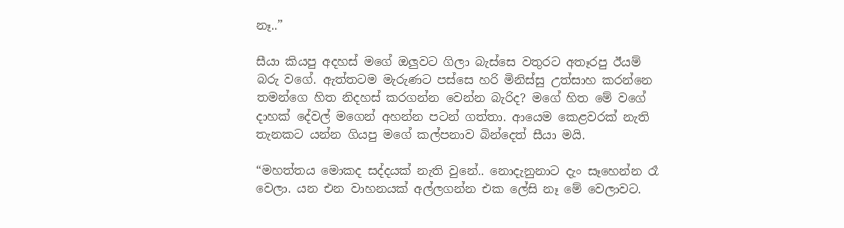නෑ..”

සීයා කියපු අදහස් මගේ ඔලුවට ගිලා බැස්සෙ වතුරට අතෑරපු ඊයම් බරු වගේ. ඇත්තටම මැරුණට පස්සෙ හරි මිනිස්සු උත්සාහ කරන්නෙ තමන්ගෙ හිත නිදහස් කරගන්න වෙන්න බැරිද? මගේ හිත මේ වගේ දාහක් දේවල් මගෙන් අහන්න පටන් ගත්තා. ආයෙම කෙළවරක් නැති තැනකට යන්න ගියපු මගේ කල්පනාව බින්දෙත් සීයා මයි.

“මහත්තය මොකද සද්දයක් නැති වුනේ.. නොදැනුනාට දැං සෑහෙන්න රෑ වෙලා. යන එන වාහනයක් අල්ලගන්න එක ලේසි නෑ මේ වෙලාවට.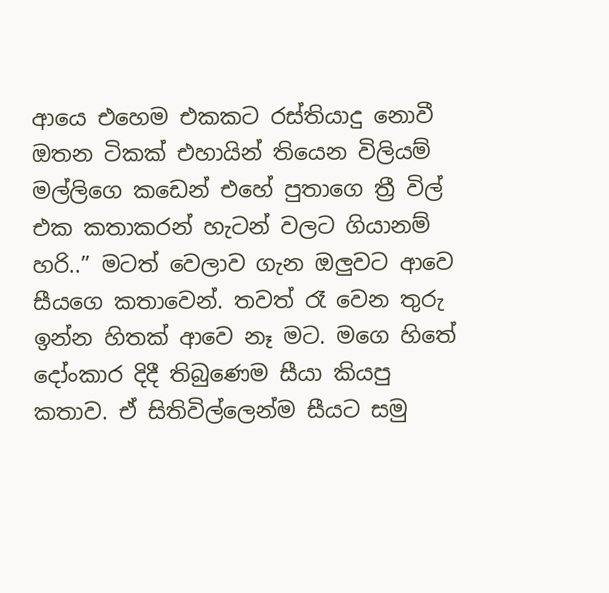ආයෙ එහෙම එකකට රස්තියාදු නොවී ඔතන ටිකක් එහායින් තියෙන විලියම් මල්ලිගෙ කඩෙන් එහේ පුතාගෙ ත්‍රී විල් එක කතාකරන් හැටන් වලට ගියානම් හරි..” මටත් වෙලාව ගැන ඔලුවට ආවෙ සීයගෙ කතාවෙන්. තවත් රෑ වෙන තුරු ඉන්න හිතක් ආවෙ නෑ මට. මගෙ හිතේ දෝංකාර දිදී තිබුණෙම සීයා කියපු කතාව. ඒ සිතිවිල්ලෙන්ම සීයට සමු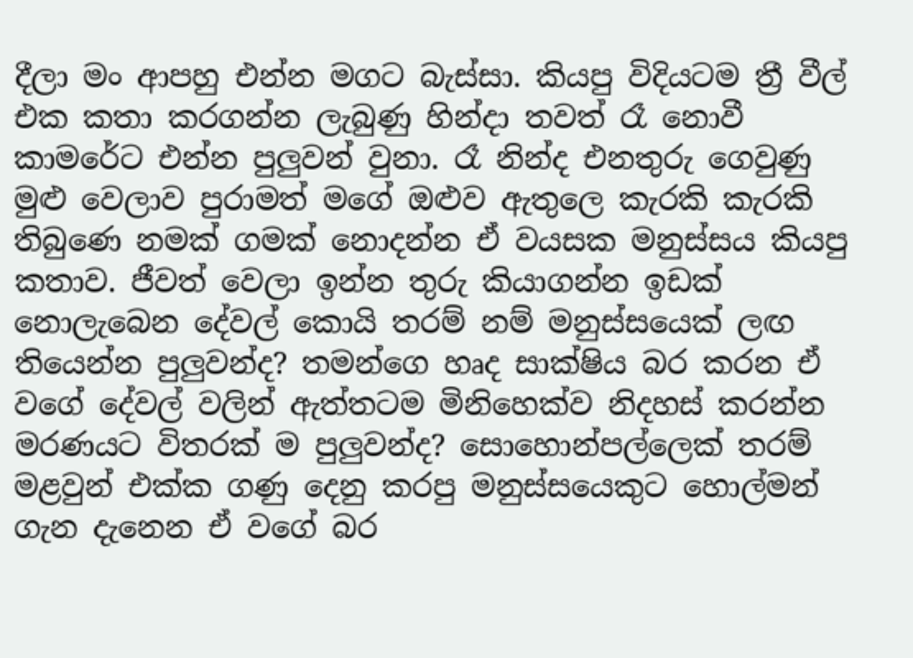දීලා මං ආපහු එන්න මගට බැස්සා. කියපු විදියටම ත්‍රී වීල් එක කතා කරගන්න ලැබුණු හින්දා තවත් රෑ නොවී කාමරේට එන්න පුලුවන් වුනා. රෑ නින්ද එනතුරු ගෙවුණු මුළු වෙලාව පුරාමත් මගේ ඔළුව ඇතුලෙ කැරකි කැරකි තිබුණෙ නමක් ගමක් නොදන්න ඒ වයසක මනුස්සය කියපු කතාව. ජීවත් වෙලා ඉන්න තුරු කියාගන්න ඉඩක් නොලැබෙන දේවල් කොයි තරම් නම් මනුස්සයෙක් ලඟ තියෙන්න පුලුවන්ද? තමන්ගෙ හෘද සාක්ෂිය බර කරන ඒ වගේ දේවල් වලින් ඇත්තටම මිනිහෙක්ව නිදහස් කරන්න මරණයට විතරක් ම පුලුවන්ද? සොහොන්පල්ලෙක් තරම් මළවුන් එක්ක ගණු දෙනු කරපු මනුස්සයෙකුට හොල්මන් ගැන දැනෙන ඒ වගේ බර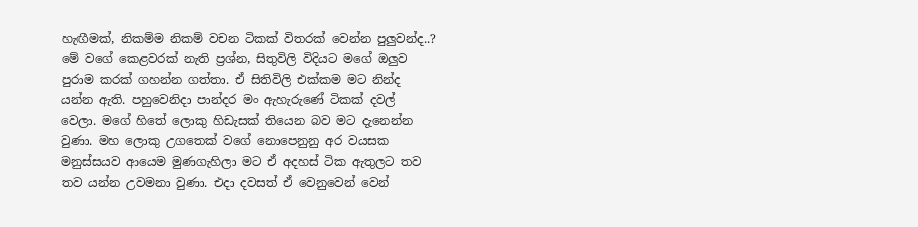හැඟීමක්, නිකම්ම නිකම් වචන ටිකක් විතරක් වෙන්න පුලුවන්ද..? මේ වගේ කෙළවරක් නැති ප්‍රශ්න, සිතුවිලි විදියට මගේ ඔලුව පුරාම කරක් ගහන්න ගත්තා. ඒ සිතිවිලි එක්කම මට නින්ද යන්න ඇති. පහුවෙනිදා පාන්දර මං ඇහැරුණේ ටිකක් දවල් වෙලා. මගේ හිතේ ලොකු හිඩැසක් තියෙන බව මට දැනෙන්න වුණා. මහ ලොකු උගතෙක් වගේ නොපෙනුනු අර වයසක මනුස්සයව ආයෙම මුණගැහිලා මට ඒ අදහස් ටික ඇතුලට තව තව යන්න උවමනා වුණා. එදා දවසත් ඒ වෙනුවෙන් වෙන්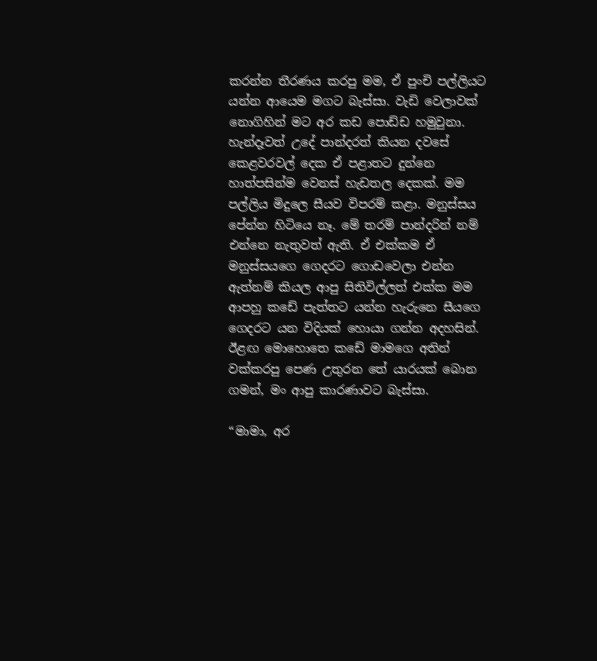කරන්න තීරණය කරපු මම, ඒ පුංචි පල්ලියට යන්න ආයෙම මගට බැස්සා. වැඩි වෙලාවක් නොගිහින් මට අර කඩ පොඩ්ඩ හමුවුනා. හැන්දෑවත් උදේ පාන්දරත් කියන දවසේ කෙළවරවල් දෙක ඒ පළාතට දුන්නෙ හාත්පසින්ම වෙනස් හැඩතල දෙකක්. මම පල්ලිය මිදුලෙ සීයව විපරම් කළා. මනුස්සය පේන්න හිටියෙ නෑ. මේ තරම් පාන්දරින් නම් එන්නෙ නැතුවත් ඇති. ඒ එක්කම ඒ මනුස්සයගෙ ගෙදරට ගොඩවෙලා එන්න ඇත්නම් කියල ආපු සිතිවිල්ලත් එක්ක මම ආපහු කඩේ පැත්තට යන්න හැරුනෙ සීයගෙ ගෙදරට යන විදියක් හොයා ගන්න අදහසින්. ඊළඟ මොහොතෙ කඩේ මාමගෙ අතින් වක්කරපු පෙණ උතුරන තේ යාරයක් බොන ගමන්, මං ආපු කාරණාවට බැස්සා.

“මාමා, අර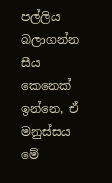පල්ලිය බලාගන්න සීය කෙනෙක් ඉන්නෙ, ඒ මනුස්සය මේ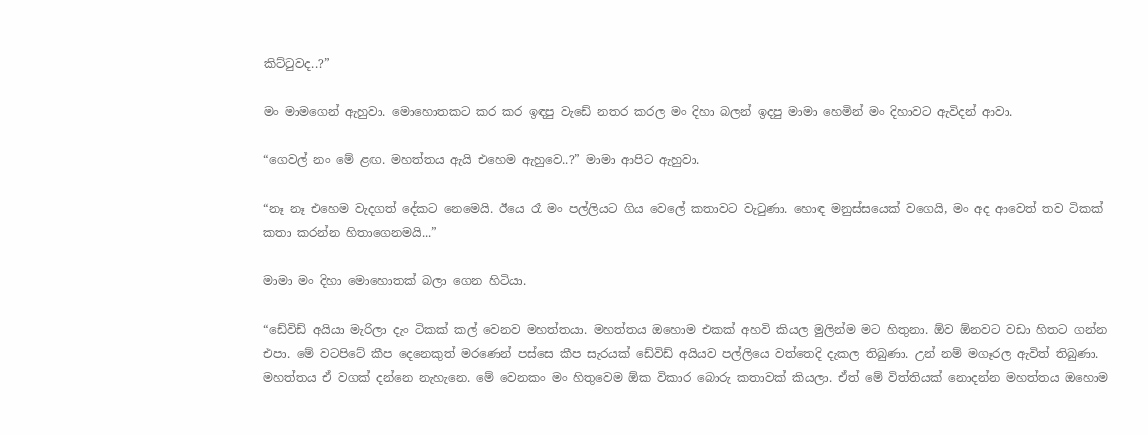කිට්ටුවද..?”

මං මාමගෙන් ඇහුවා. මොහොතකට කර කර ඉඳපු වැඩේ නතර කරල මං දිහා බලන් ඉදපු මාමා හෙමින් මං දිහාවට ඇවිදන් ආවා.

“ගෙවල් නං මේ ළඟ. මහත්තය ඇයි එහෙම ඇහුවෙ..?” මාමා ආපිට ඇහුවා.

“නෑ නෑ එහෙම වැදගත් දේකට නෙමෙයි. ඊයෙ රෑ මං පල්ලියට ගිය වෙලේ කතාවට වැටුණා. හොඳ මනුස්සයෙක් වගෙයි, මං අද ආවෙත් තව ටිකක් කතා කරන්න හිතාගෙනමයි...”

මාමා මං දිහා මොහොතක් බලා ගෙන හිටියා.

“ඩේවිඩ් අයියා මැරිලා දැං ටිකක් කල් වෙනව මහත්තයා. මහත්තය ඔහොම එකක් අහවි කියල මුලින්ම මට හිතුනා. ඕව ඕනවට වඩා හිතට ගන්න එපා. මේ වටපිටේ කීප දෙනෙකුත් මරණෙන් පස්සෙ කීප සැරයක් ඩේවිඩ් අයියව පල්ලියෙ වත්තෙදි දැකල තිබුණා. උන් නම් මගෑරල ඇවිත් තිබුණා. මහත්තය ඒ වගක් දන්නෙ නැහැනෙ. මේ වෙනකං මං හිතුවෙම ඕක විකාර බොරු කතාවක් කියලා. ඒත් මේ විත්තියක් නොදන්න මහත්තය ඔහොම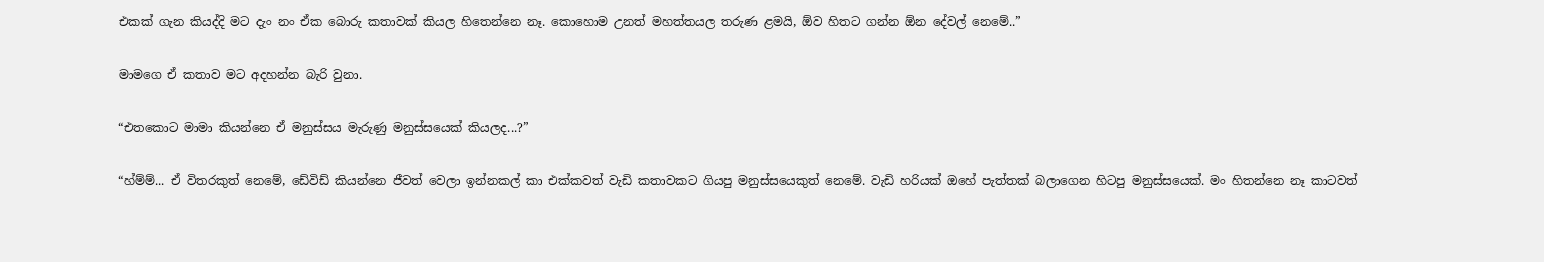එකක් ගැන කියද්දි මට දැං නං ඒක බොරු කතාවක් කියල හිතෙන්නෙ නෑ. කොහොම උනත් මහත්තයල තරුණ ළමයි, ඕව හිතට ගන්න ඕන දේවල් නෙමේ..”

මාමගෙ ඒ කතාව මට අදහන්න බැරි වුනා.

“එතකොට මාමා කියන්නෙ ඒ මනුස්සය මැරුණු මනුස්සයෙක් කියලද...?”

“හ්ම්ම්... ඒ විතරකුත් නෙමේ, ඩේවිඩ් කියන්නෙ ජීවත් වෙලා ඉන්නකල් කා එක්කවත් වැඩි කතාවකට ගියපු මනුස්සයෙකුත් නෙමේ. වැඩි හරියක් ඔහේ පැත්තක් බලාගෙන හිටපු මනුස්සයෙක්. මං හිතන්නෙ නෑ කාටවත්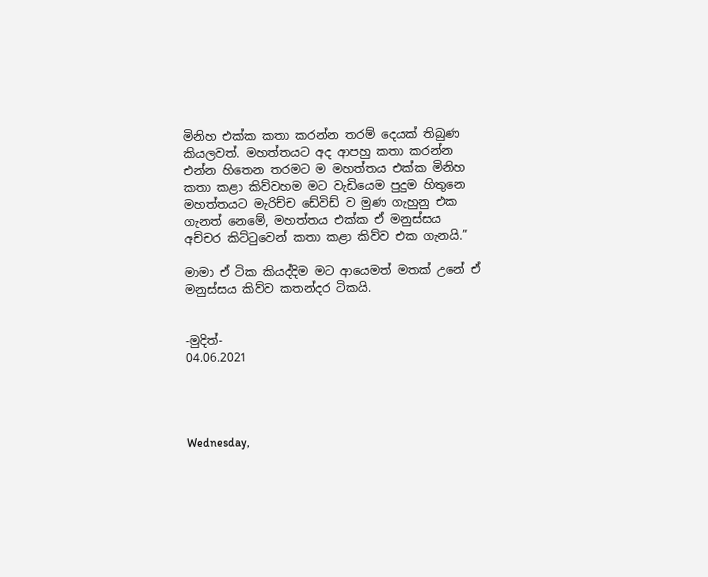මිනිහ එක්ක කතා කරන්න තරම් දෙයක් තිබුණ කියලවත්. මහත්තයට අද ආපහු කතා කරන්න එන්න හිතෙන තරමට ම මහත්තය එක්ක මිනිහ කතා කළා කිව්වහම මට වැඩියෙම පුදුම හිතුනෙ මහත්තයට මැරිච්ච ඩේවිඩ් ව මුණ ගැහුනු එක ගැනත් නෙමේ, මහත්තය එක්ක ඒ මනුස්සය අච්චර කිට්ටුවෙන් කතා කළා කිව්ව එක ගැනයි.”

මාමා ඒ ටික කියද්දිම මට ආයෙමත් මතක් උනේ ඒ මනුස්සය කිව්ව කතන්දර ටිකයි.


-මුදිත්-
04.06.2021




Wednesday,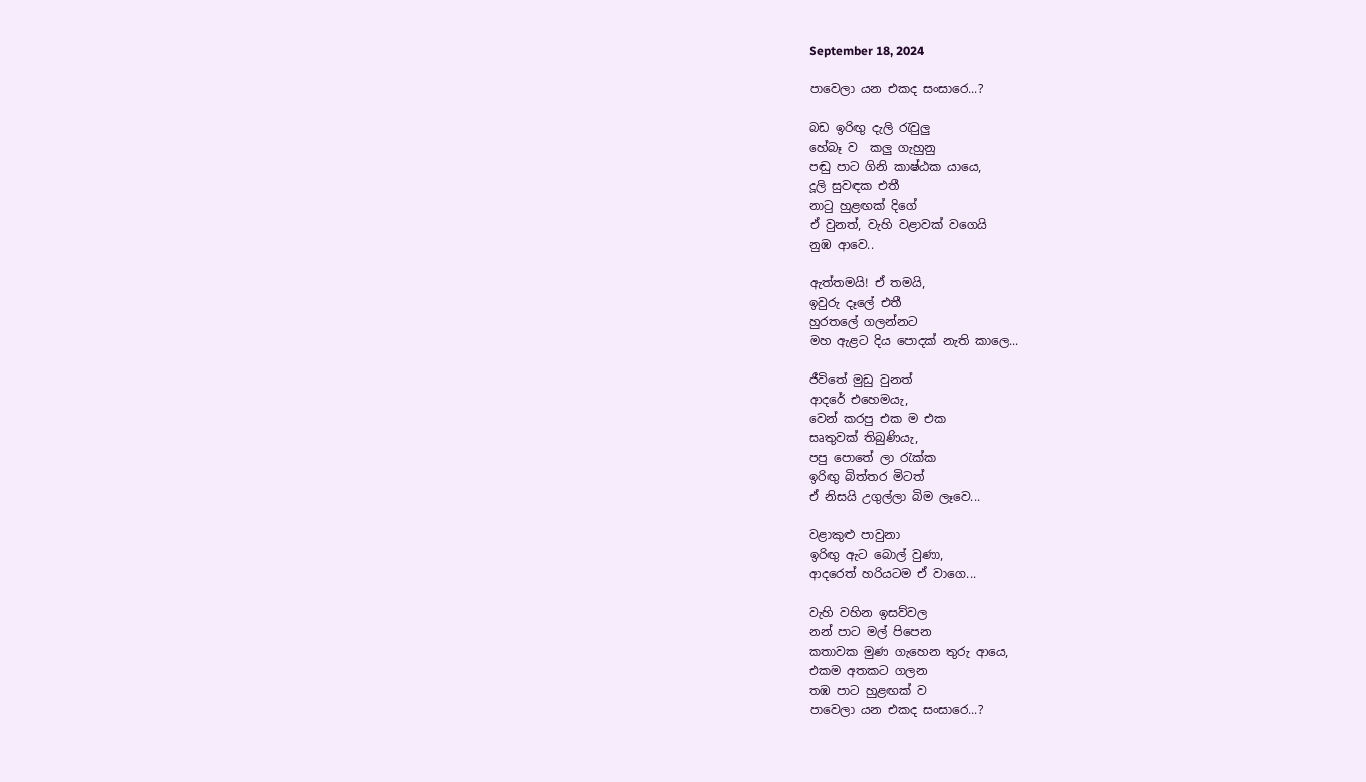September 18, 2024

පාවෙලා යන එකද සංසාරෙ...?

බඩ ඉරිඟු දැලි රැවුලු
හේබෑ ව  කලු ගැහුනු
පඬු පාට ගිනි කාෂ්ඨක යායෙ,
දූලි සුවඳක එතී
නාටු හුළඟක් දිගේ
ඒ වුනත්, වැහි වළාවක් වගෙයි
නුඹ ආවෙ..

ඇත්තමයි! ඒ තමයි,
ඉවුරු දෑලේ එතී
හුරතලේ ගලන්නට
මහ ඇළට දිය පොදක් නැති කාලෙ...

ජීවිතේ මුඩු වුනත්
ආදරේ එහෙමයැ,
වෙන් කරපු එක ම එක
සෘතුවක් තිබුණියැ,
පපු පොතේ ලා රැක්ක
ඉරිඟු බිත්තර මිටත්
ඒ නිසයි උගුල්ලා බිම ලෑවෙ...

වළාකුළු පාවුනා
ඉරිඟු ඇට බොල් වුණා,
ආදරෙත් හරියටම ඒ වාගෙ...

වැහි වහින ඉසව්වල
නන් පාට මල් පිපෙන
කතාවක මුණ ගැහෙන තුරු ආයෙ,
එකම අතකට ගලන
තඹ පාට හුළඟක් ව
පාවෙලා යන එකද සංසාරෙ...?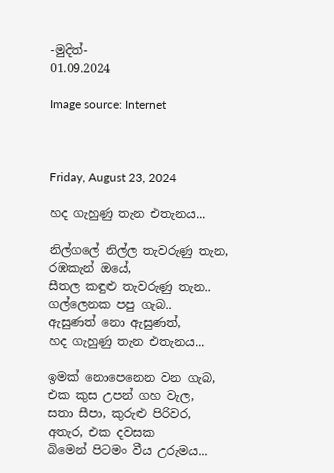-මුදිත්-
01.09.2024

Image source: Internet



Friday, August 23, 2024

හද ගැහුණු තැන එතැනය...

නිල්ගලේ නිල්ල තැවරුණු තැන,
රඹකැන් ඔයේ,
සීතල කඳුළු තැවරුණු තැන..
ගල්ලෙනක පපු ගැබ..
ඇසුණත් නො ඇසුණත්,
හද ගැහුණු තැන එතැනය...

ඉමක් නොපෙනෙන වන ගැබ,
එක කුස උපන් ගහ වැල,
සතා සීපා, කුරුළු පිරිවර,
අතැර, එක දවසක
බිමෙන් පිටමං වීය උරුමය...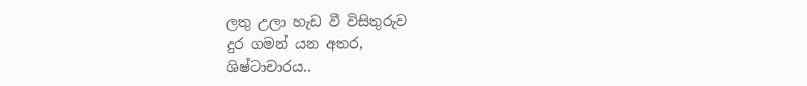ලතු උලා හැඩ වී විසිතුරුව
දුර ගමන් යන අතර,
ශිෂ්ටාචාරය..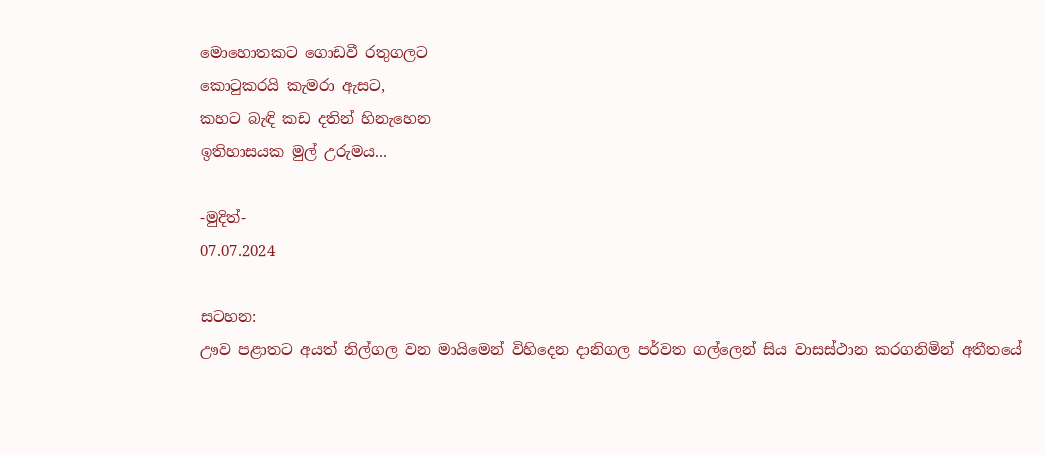මොහොතකට ගොඩවී රතුගලට
කොටුකරයි කැමරා ඇසට,
කහට බැඳි කඩ දතින් හිනැහෙන
ඉතිහාසයක මුල් උරුමය...

-මුදිත්-
07.07.2024

සටහන:
ඌව පළාතට අයත් නිල්ගල වන මායිමෙන් විහිදෙන දානිගල පර්වත ගල්ලෙන් සිය වාසස්ථාන කරගනිමින් අතීතයේ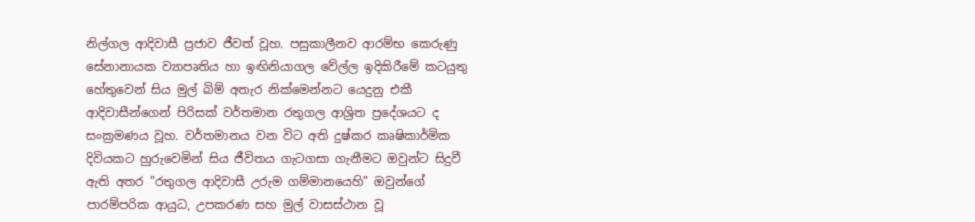නිල්ගල ආදිවාසී ප්‍රජාව ජීවත් වූහ. පසුකාලීනව ආරම්භ කෙරුණු සේනානායක ව්‍යාපෘතිය හා ඉඟිනියාගල වේල්ල ඉදිකිරීමේ කටයුතු හේතුවෙන් සිය මුල් බිම් අතැර නික්මෙන්නට යෙදුනු එකී ආදිවාසීන්ගෙන් පිරිසක් වර්තමාන රතුගල ආශ්‍රිත ප්‍රදේශයට ද සංක්‍රමණය වූහ. වර්තමානය වන විට අති දුෂ්කර කෘෂිකාර්මික දිවියකට හුරුවෙමින් සිය ජීවිතය ගැටගසා ගැනීමට ඔවුන්ට සිදුවී ඇති අතර "රතුගල ආදිවාසී උරුම ගම්මානයෙහි" ඔවුන්ගේ පාරම්පරික ආයුධ, උපකරණ සහ මුල් වාසස්ථාන වූ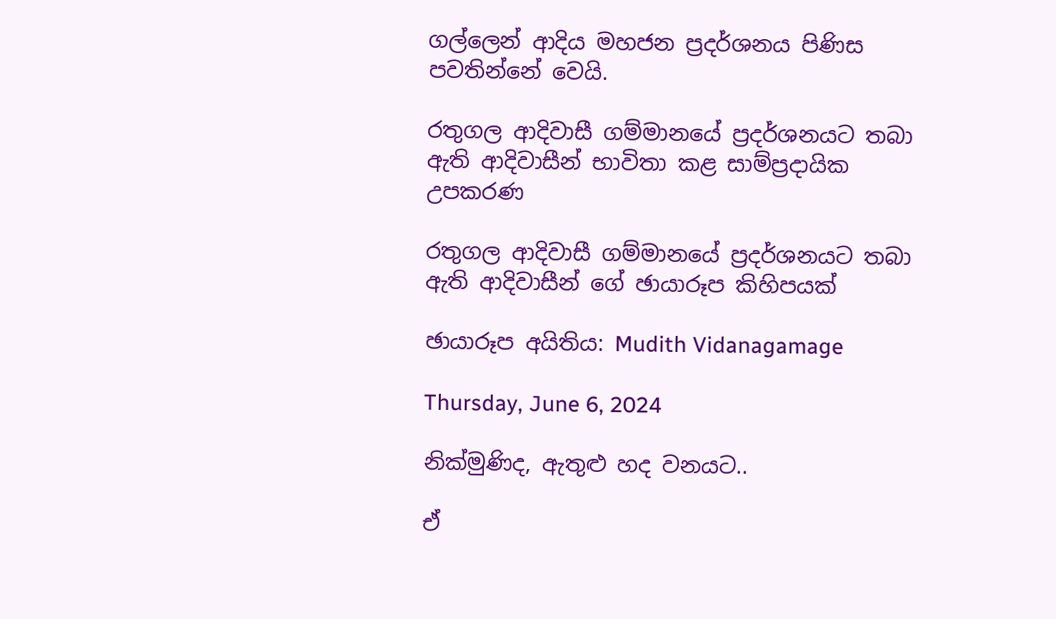ගල්ලෙන් ආදිය මහජන ප්‍රදර්ශනය පිණිස පවතින්නේ වෙයි.

රතුගල ආදිවාසී ගම්මානයේ ප්‍රදර්ශනයට තබා ඇති ආදිවාසීන් භාවිතා කළ සාම්ප්‍රදායික උපකරණ

රතුගල ආදිවාසී ගම්මානයේ ප්‍රදර්ශනයට තබා ඇති ආදිවාසීන් ගේ ඡායාරූප කිහිපයක්

ඡායාරූප අයිතිය: Mudith Vidanagamage

Thursday, June 6, 2024

නික්මුණිද, ඇතුළු හද වනයට..

ඒ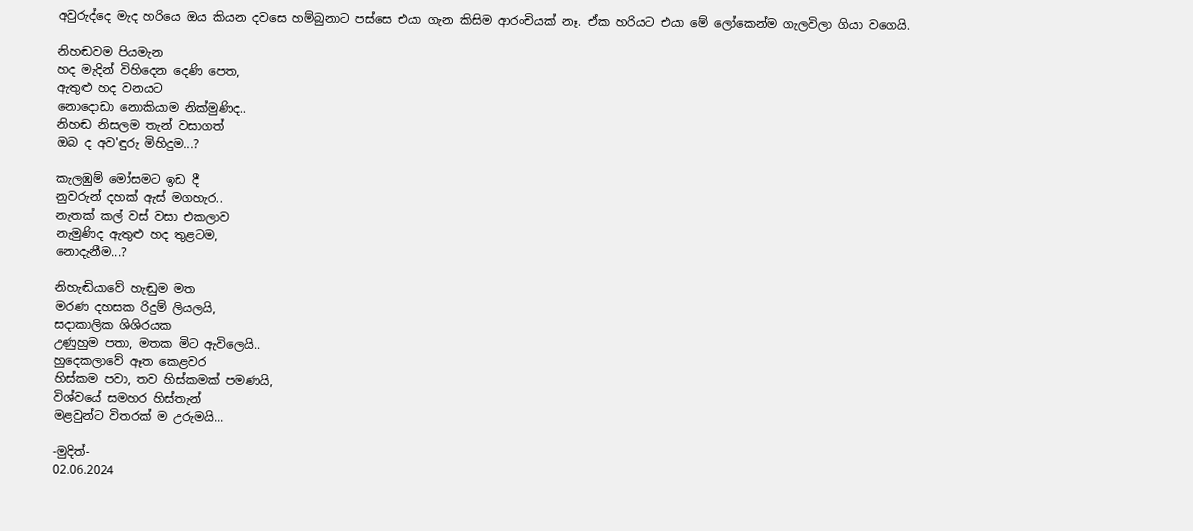අවුරුද්දෙ මැද හරියෙ ඔය කියන දවසෙ හම්බුනාට පස්සෙ එයා ගැන කිසිම ආරංචියක් නෑ. ඒක හරියට එයා මේ ලෝකෙන්ම ගැලවිලා ගියා වගෙයි.

නිහඬවම පියමැන
හද මැදින් විහිදෙන දෙණි පෙත,
ඇතුළු හද වනයට
නොදොඩා නොකියාම නික්මුණිද..
නිහඬ නිසලම තැන් වසාගත්
ඔබ ද අව'ඳුරු මිහිදුම...?

කැලඹුම් මෝසමට ඉඩ දී
නුවරුන් දහක් ඇස් මගහැර..
නැතක් කල් වස් වසා එකලාව
නැමුණිද ඇතුළු හද තුළටම,
නොදැනීම...?

නිහැඬියාවේ හැඬුම මත
මරණ දහසක රිදුම් ලියලයි,
සදාකාලික ශිශිරයක
උණුහුම පතා, මතක මිට ඇවිලෙයි..
හුදෙකලාවේ ඈත කෙළවර
හිස්කම පවා, තව හිස්කමක් පමණයි,
විශ්වයේ සමහර හිස්තැන්
මළවුන්ට විතරක් ම උරුමයි...

-මුදිත්-
02.06.2024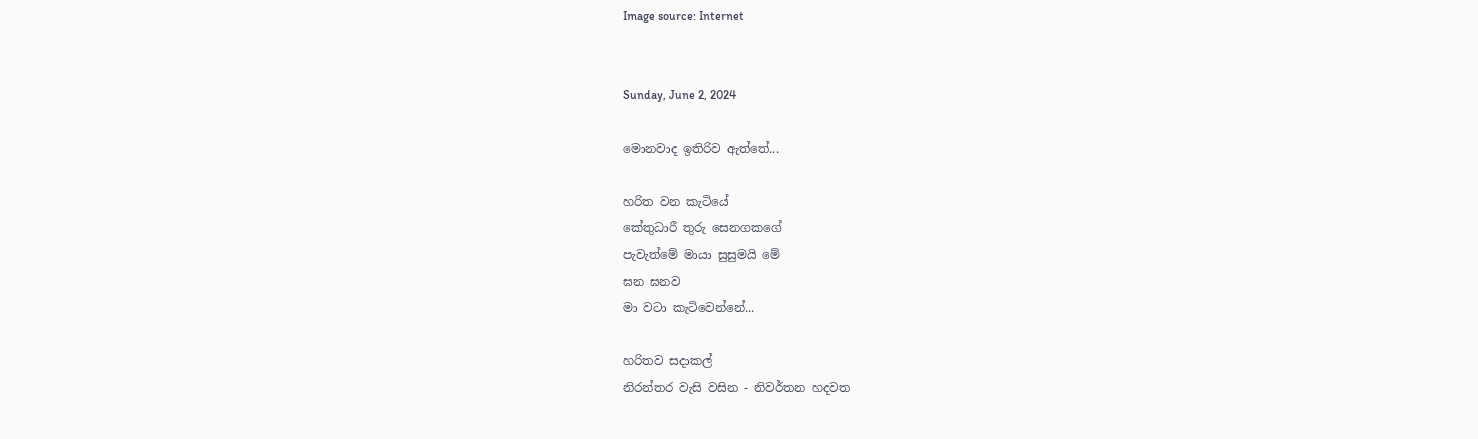Image source: Internet


Sunday, June 2, 2024

මොනවාද ඉතිරිව ඇත්තේ...

හරිත වන කැටියේ
කේතුධාරී තුරු සෙනගකගේ
පැවැත්මේ මායා සුසුමයි මේ
ඝන ඝනව
මා වටා කැටිවෙන්නේ...

හරිතව සදාකල්
නිරන්තර වැසි වසින - නිවර්තන හදවත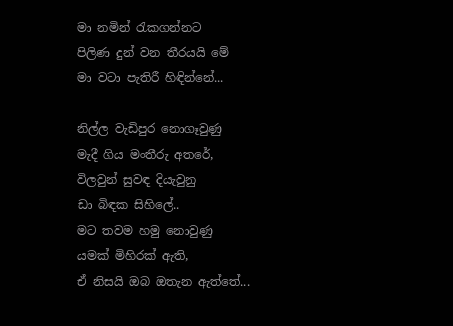මා නමින් රැකගන්නට
පිලිණ දුන් වන තීරයයි මේ
මා වටා පැතිරී හිඳින්නේ...

නිල්ල වැඩිපුර නොගෑවුණු
මැදී ගිය මංතීරු අතරේ,
විලවුන් සුවඳ දියැවුනු
ඩා බිඳක සිහිලේ..
මට තවම හමු නොවුණු
යමක් මිහිරක් ඇති,
ඒ නිසයි ඔබ ඔතැන ඇත්තේ...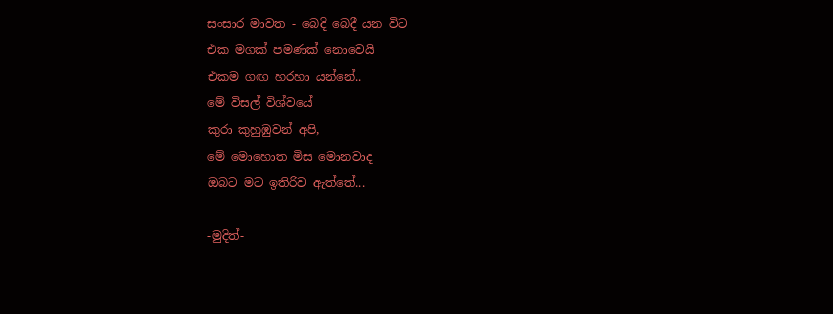සංසාර මාවත - බෙදි බෙදී යන විට
එක මගක් පමණක් නොවෙයි
එකම ගඟ හරහා යන්නේ..
මේ විසල් විශ්වයේ
කුරා කුහුඹුවන් අපි,
මේ මොහොත මිස මොනවාද
ඔබට මට ඉතිරිව ඇත්තේ...

-මුදිත්-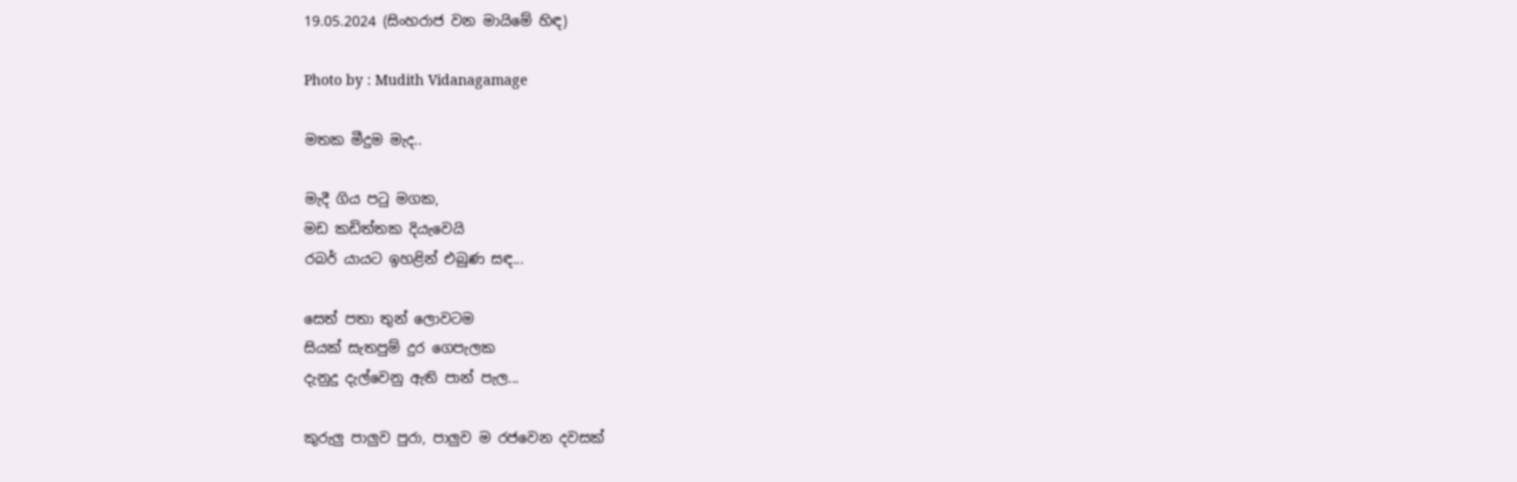19.05.2024 (සිංහරාජ වන මායිමේ හිඳ)

Photo by : Mudith Vidanagamage

මතක මීදුම මැද..

මැදී ගිය පටු මගක,
මඩ කඩිත්තක දියැවෙයි
රබර් යායට ඉහළින් එබුණ සඳ...

සෙත් පතා තුන් ලොවටම
සියක් සැතපුම් දුර ගෙපැලක
දැනුදු දැල්වෙනු ඇති පාන් පැල...

කුරුලු පාලුව පුරා, පාලුව ම රජවෙන දවසක්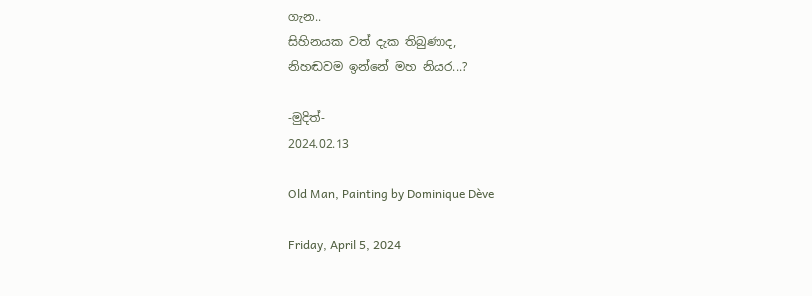ගැන..
සිහිනයක වත් දැක තිබුණාද,
නිහඬවම ඉන්නේ මහ නියර...?

-මුදිත්-
2024.02.13

Old Man, Painting by Dominique Dève

Friday, April 5, 2024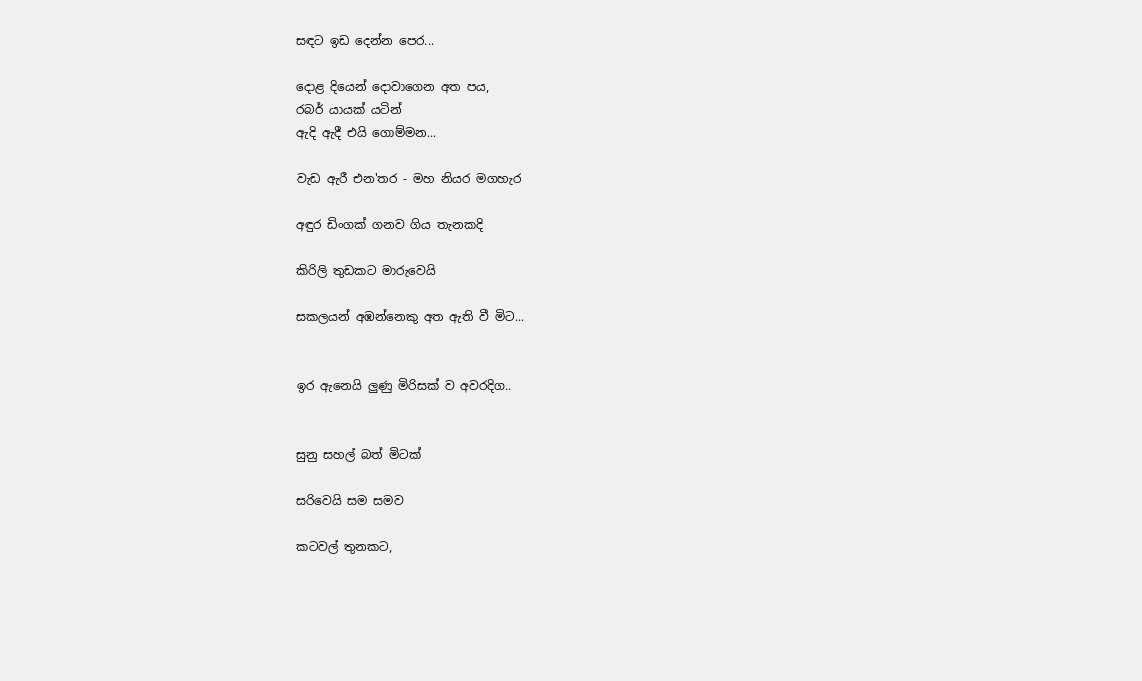සඳට ඉඩ දෙන්න පෙර...

දොළ දියෙන් දොවාගෙන අත පය,
රබර් යායක් යටින්
ඇදි ඇදී එයි ගොම්මන...

වැඩ ඇරී එන'තර - මහ නියර මගහැර

අඳුර ඩිංගක් ගනව ගිය තැනකදි

කිරිලි තුඩකට මාරුවෙයි

සකලයන් අඹන්නෙකු අත ඇති වී මිට...


ඉර ඇනෙයි ලුණු මිරිසක් ව අවරදිග..


සුනු සහල් බත් මිටක්

සරිවෙයි සම සමව

කටවල් තුනකට,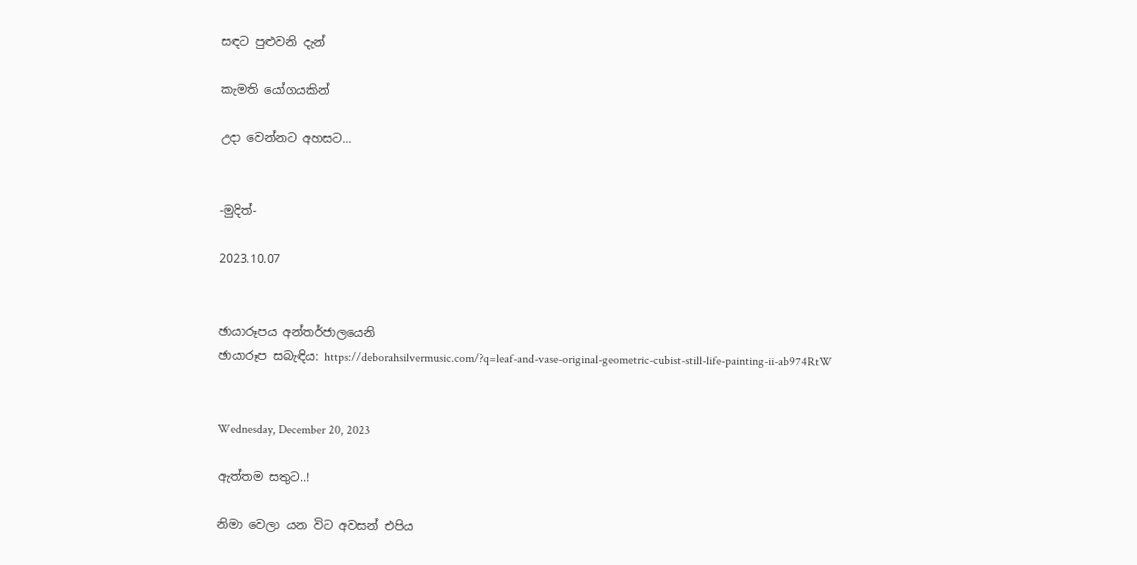සඳට පුළුවනි දැන්

කැමති යෝගයකින්

උදා වෙන්නට අහසට...


-මුදිත්-

2023.10.07


ඡායාරූපය අන්තර්ජාලයෙනි
ඡායාරූප සබැඳිය: https://deborahsilvermusic.com/?q=leaf-and-vase-original-geometric-cubist-still-life-painting-ii-ab974RtW


Wednesday, December 20, 2023

ඇත්තම සතුට..!

නිමා වෙලා යන විට අවසන් එපිය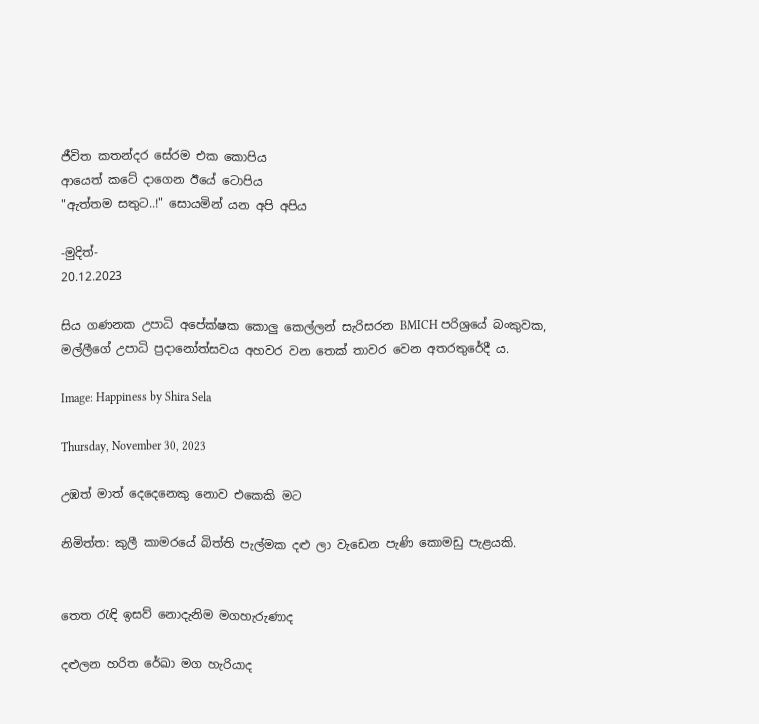ජීවිත කතන්දර සේරම එක කොපිය
ආයෙත් කටේ දාගෙන ඊයේ ටොපිය
"ඇත්තම සතුට..!" සොයමින් යන අපි අපිය

-මුදිත්-
20.12.2023

සිය ගණනක උපාධි අපේක්ෂක කොලු කෙල්ලන් සැරිසරන BMICH පරිශ්‍රයේ බංකුවක, මල්ලීගේ උපාධි ප්‍රදානෝත්සවය අහවර වන තෙක් තාවර වෙන අතරතුරේදී ය.

Image: Happiness by Shira Sela

Thursday, November 30, 2023

උඹත් මාත් දෙදෙනෙකු නොව එකෙකි මට

නිමිත්ත: කුලී කාමරයේ බිත්ති පැල්මක දළු ලා වැඩෙන පැණි කොමඩු පැළයකි.


තෙත රැඳි ඉසව් නොදැනිම මගහැරුණාද

දළුලන හරිත රේඛා මග හැරියාද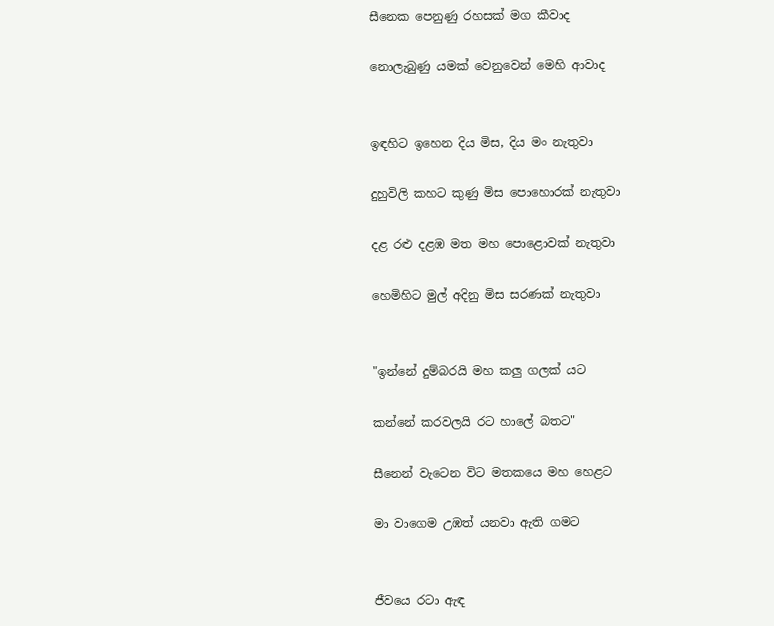සීනෙක පෙනුණු රහසක් මග කීවාද

නොලැබුණු යමක් වෙනුවෙන් මෙහි ආවාද


ඉඳහිට ඉහෙන දිය මිස, දිය මං නැතුවා

දුහුවිලි කහට කුණු මිස පොහොරක් නැතුවා

දළ රළු දළඹ මත මහ පොළොවක් නැතුවා

හෙමිහිට මුල් අදිනු මිස සරණක් නැතුවා


"ඉන්නේ දුම්බරයි මහ කලු ගලක් යට

කන්නේ කරවලයි රට හාලේ බතට"

සීනෙන් වැටෙන විට මතකයෙ මහ හෙළට

මා වාගෙම උඹත් යනවා ඇති ගමට


ජීවයෙ රටා ඇඳ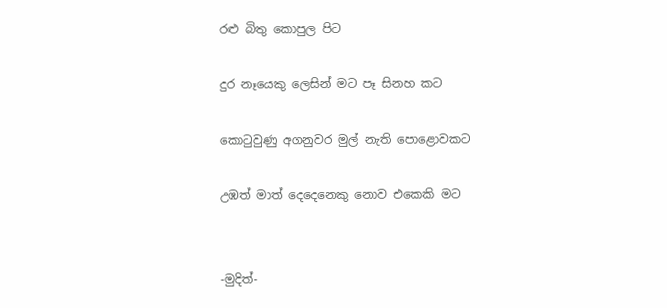රළු බිතු කොපුල පිට

දුර නෑයෙකු ලෙසින් මට පෑ සිනහ කට

කොටුවුණු අගනුවර මුල් නැති පොළොවකට

උඹත් මාත් දෙදෙනෙකු නොව එකෙකි මට


-මුදිත්-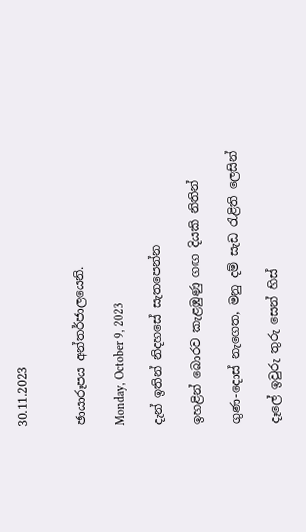30.11.2023


ඡායාරූපය අන්තර්ජාලයෙනි.

Monday, October 9, 2023

දැන් ඉතින් නිදහසේ සැතපෙන්න

ඉහළින් බොරව කැළඹුණු ගඟ දියකි නිතින්

ගුණ-දොස් නැගෙත, මනු දම් සැඩ රැළිති ලෙසින්

දෑලේ ඉවුරු තුරු සෙන් හිස්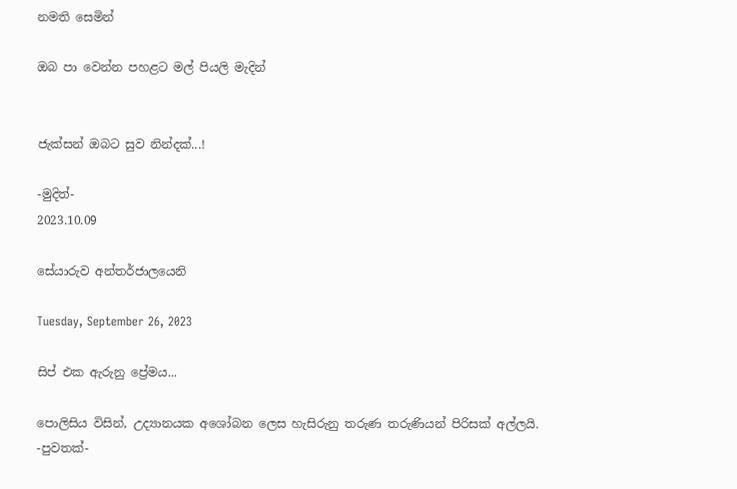නමති සෙමින්

ඔබ පා වෙන්න පහළට මල් පියලි මැදින්


ජැක්සන් ඔබට සුව නින්දක්...!

-මුදිත්-
2023.10.09

සේයාරුව අන්තර්ජාලයෙනි

Tuesday, September 26, 2023

සිප් එක ඇරුනු ප්‍රේමය...

පොලිසිය විසින්, උද්‍යානයක අශෝබන ලෙස හැසිරුනු තරුණ තරුණියන් පිරිසක් අල්ලයි.
-පුවතක්-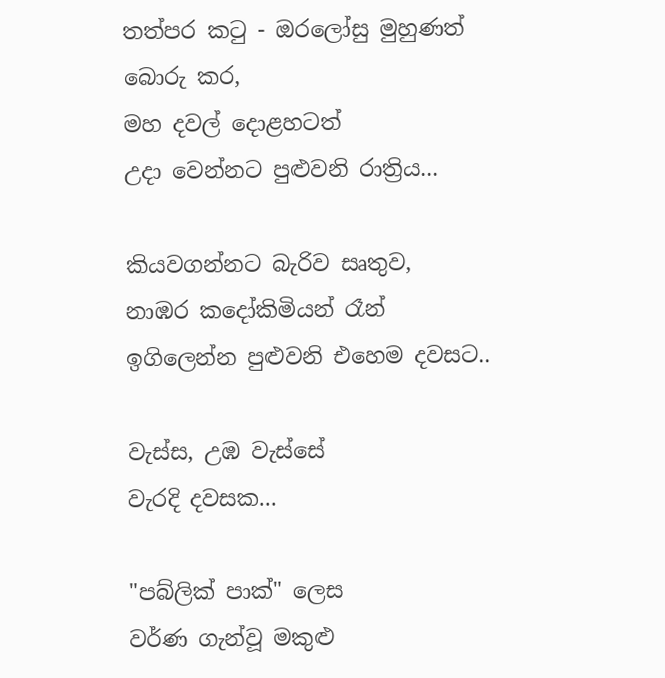තත්පර කටු - ඔරලෝසු මුහුණත්
බොරු කර,
මහ දවල් දොළහටත්
උදා වෙන්නට පුළුවනි රාත්‍රිය...

කියවගන්නට බැරිව සෘතුව,
නාඹර කදෝකිමියන් රෑන්
ඉගිලෙන්න පුළුවනි එහෙම දවසට..

වැස්ස, උඹ වැස්සේ
වැරදි දවසක...

"පබ්ලික් පාක්" ලෙස
වර්ණ ගැන්වූ මකුළු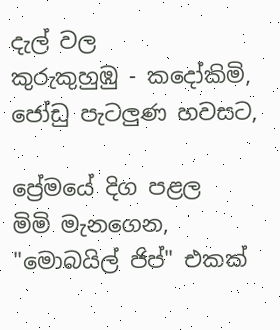දැල් වල
කුරුකුහුඹු - කදෝකිමි,
ජෝඩු පැටලුණ හවසට,

ප්‍රේමයේ දිග පළල
මිමි මැනගෙන,
"මොබයිල් ජිප්" එකක්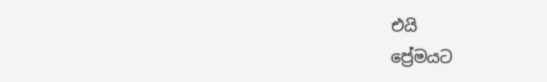එයි
ප්‍රේමයට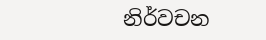නිර්වචන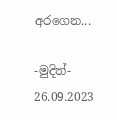අරගෙන...

-මුදිත්-
26.09.2023